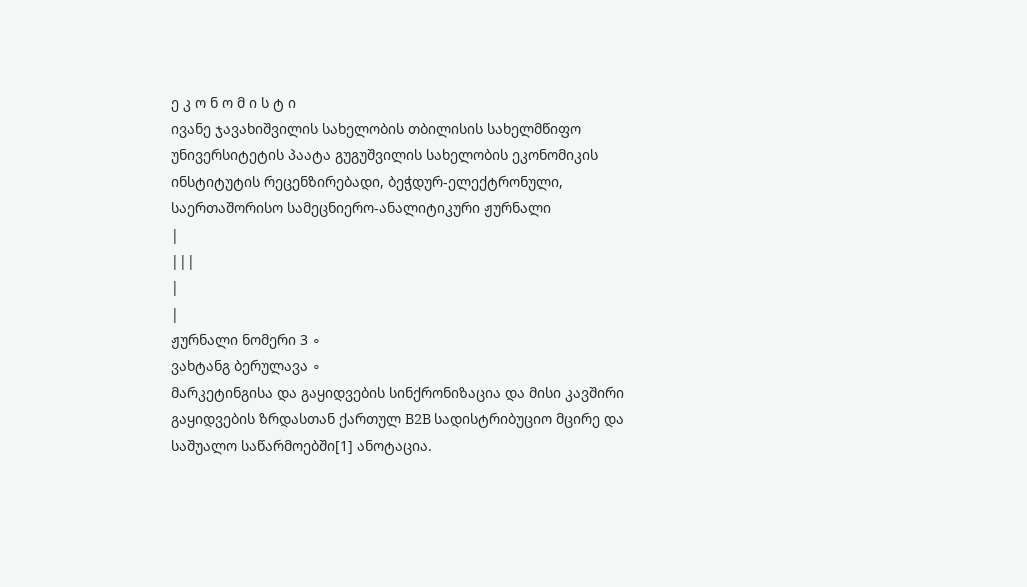ე კ ო ნ ო მ ი ს ტ ი
ივანე ჯავახიშვილის სახელობის თბილისის სახელმწიფო უნივერსიტეტის პაატა გუგუშვილის სახელობის ეკონომიკის ინსტიტუტის რეცენზირებადი, ბეჭდურ-ელექტრონული, საერთაშორისო სამეცნიერო-ანალიტიკური ჟურნალი
|
|||
|
|
ჟურნალი ნომერი 3 ∘
ვახტანგ ბერულავა ∘
მარკეტინგისა და გაყიდვების სინქრონიზაცია და მისი კავშირი გაყიდვების ზრდასთან ქართულ B2B სადისტრიბუციო მცირე და საშუალო საწარმოებში[1] ანოტაცია.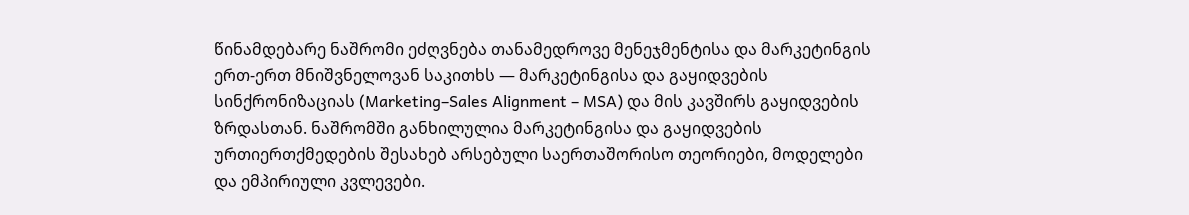წინამდებარე ნაშრომი ეძღვნება თანამედროვე მენეჯმენტისა და მარკეტინგის ერთ-ერთ მნიშვნელოვან საკითხს — მარკეტინგისა და გაყიდვების სინქრონიზაციას (Marketing–Sales Alignment – MSA) და მის კავშირს გაყიდვების ზრდასთან. ნაშრომში განხილულია მარკეტინგისა და გაყიდვების ურთიერთქმედების შესახებ არსებული საერთაშორისო თეორიები, მოდელები და ემპირიული კვლევები.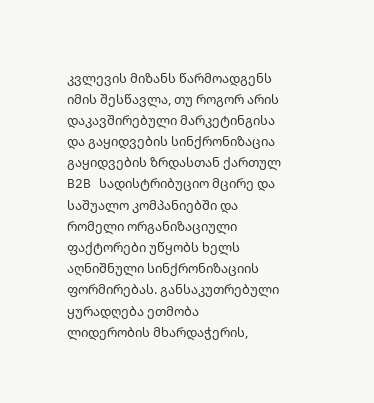კვლევის მიზანს წარმოადგენს იმის შესწავლა, თუ როგორ არის დაკავშირებული მარკეტინგისა და გაყიდვების სინქრონიზაცია გაყიდვების ზრდასთან ქართულ B2B სადისტრიბუციო მცირე და საშუალო კომპანიებში და რომელი ორგანიზაციული ფაქტორები უწყობს ხელს აღნიშნული სინქრონიზაციის ფორმირებას. განსაკუთრებული ყურადღება ეთმობა ლიდერობის მხარდაჭერის,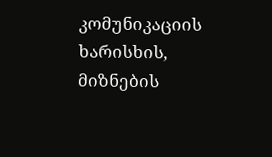კომუნიკაციის ხარისხის, მიზნების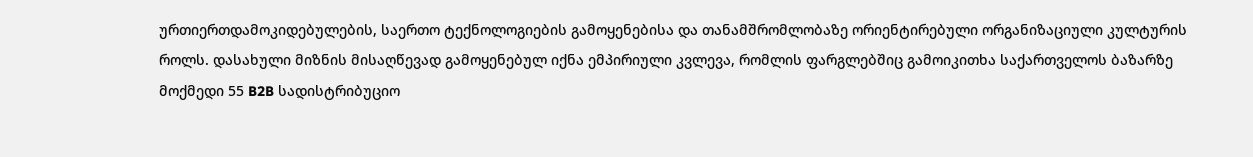ურთიერთდამოკიდებულების, საერთო ტექნოლოგიების გამოყენებისა და თანამშრომლობაზე ორიენტირებული ორგანიზაციული კულტურის როლს. დასახული მიზნის მისაღწევად გამოყენებულ იქნა ემპირიული კვლევა, რომლის ფარგლებშიც გამოიკითხა საქართველოს ბაზარზე მოქმედი 55 B2B სადისტრიბუციო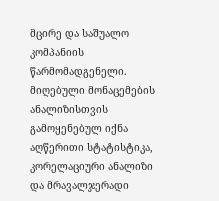მცირე და საშუალო კომპანიის წარმომადგენელი. მიღებული მონაცემების ანალიზისთვის გამოყენებულ იქნა აღწერითი სტატისტიკა, კორელაციური ანალიზი და მრავალჯერადი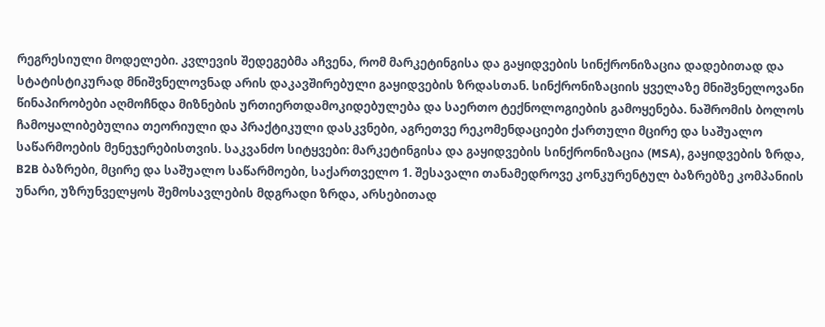რეგრესიული მოდელები. კვლევის შედეგებმა აჩვენა, რომ მარკეტინგისა და გაყიდვების სინქრონიზაცია დადებითად და სტატისტიკურად მნიშვნელოვნად არის დაკავშირებული გაყიდვების ზრდასთან. სინქრონიზაციის ყველაზე მნიშვნელოვანი წინაპირობები აღმოჩნდა მიზნების ურთიერთდამოკიდებულება და საერთო ტექნოლოგიების გამოყენება. ნაშრომის ბოლოს ჩამოყალიბებულია თეორიული და პრაქტიკული დასკვნები, აგრეთვე რეკომენდაციები ქართული მცირე და საშუალო საწარმოების მენეჯერებისთვის. საკვანძო სიტყვები: მარკეტინგისა და გაყიდვების სინქრონიზაცია (MSA), გაყიდვების ზრდა, B2B ბაზრები, მცირე და საშუალო საწარმოები, საქართველო 1. შესავალი თანამედროვე კონკურენტულ ბაზრებზე კომპანიის უნარი, უზრუნველყოს შემოსავლების მდგრადი ზრდა, არსებითად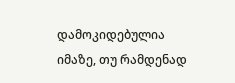დამოკიდებულია იმაზე, თუ რამდენად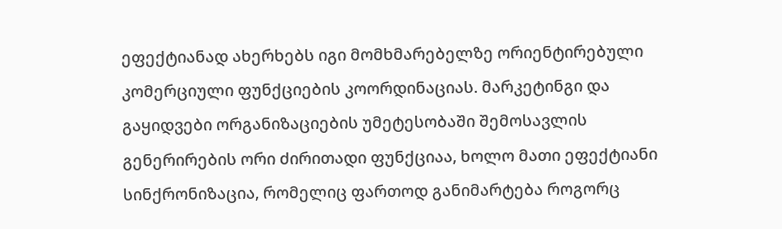ეფექტიანად ახერხებს იგი მომხმარებელზე ორიენტირებული კომერციული ფუნქციების კოორდინაციას. მარკეტინგი და გაყიდვები ორგანიზაციების უმეტესობაში შემოსავლის გენერირების ორი ძირითადი ფუნქციაა, ხოლო მათი ეფექტიანი სინქრონიზაცია, რომელიც ფართოდ განიმარტება როგორც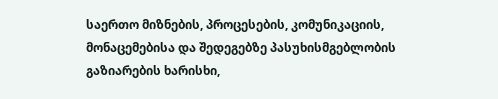საერთო მიზნების, პროცესების, კომუნიკაციის, მონაცემებისა და შედეგებზე პასუხისმგებლობის გაზიარების ხარისხი,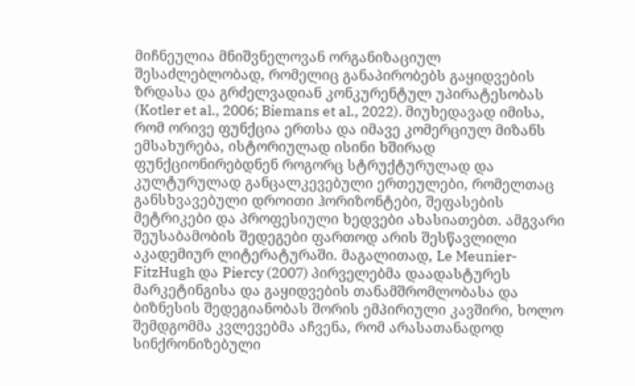მიჩნეულია მნიშვნელოვან ორგანიზაციულ შესაძლებლობად, რომელიც განაპირობებს გაყიდვების ზრდასა და გრძელვადიან კონკურენტულ უპირატესობას (Kotler et al., 2006; Biemans et al., 2022). მიუხედავად იმისა, რომ ორივე ფუნქცია ერთსა და იმავე კომერციულ მიზანს ემსახურება, ისტორიულად ისინი ხშირად ფუნქციონირებდნენ როგორც სტრუქტურულად და კულტურულად განცალკევებული ერთეულები, რომელთაც განსხვავებული დროითი ჰორიზონტები, შეფასების მეტრიკები და პროფესიული ხედვები ახასიათებთ. ამგვარი შეუსაბამობის შედეგები ფართოდ არის შესწავლილი აკადემიურ ლიტერატურაში. მაგალითად, Le Meunier-FitzHugh და Piercy (2007) პირველებმა დაადასტურეს მარკეტინგისა და გაყიდვების თანამშრომლობასა და ბიზნესის შედეგიანობას შორის ემპირიული კავშირი, ხოლო შემდგომმა კვლევებმა აჩვენა, რომ არასათანადოდ სინქრონიზებული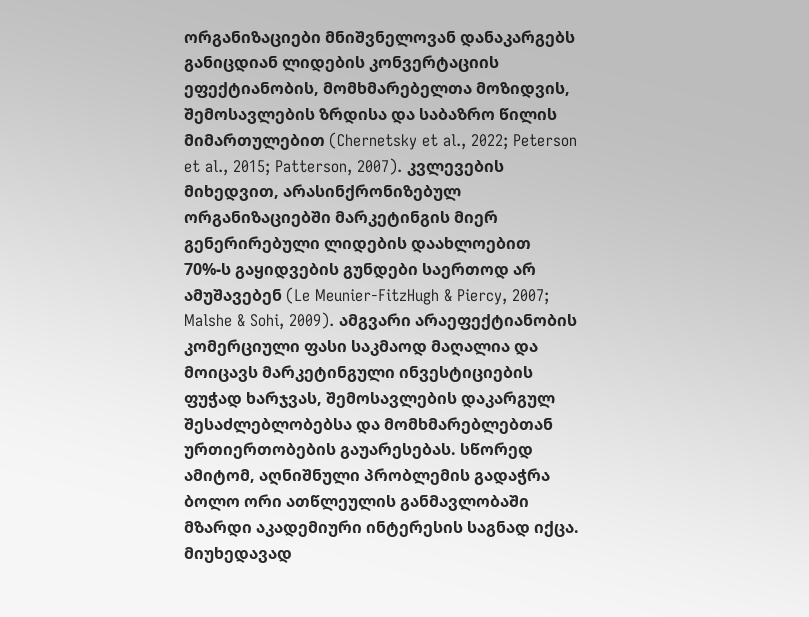ორგანიზაციები მნიშვნელოვან დანაკარგებს განიცდიან ლიდების კონვერტაციის ეფექტიანობის, მომხმარებელთა მოზიდვის, შემოსავლების ზრდისა და საბაზრო წილის მიმართულებით (Chernetsky et al., 2022; Peterson et al., 2015; Patterson, 2007). კვლევების მიხედვით, არასინქრონიზებულ ორგანიზაციებში მარკეტინგის მიერ გენერირებული ლიდების დაახლოებით 70%-ს გაყიდვების გუნდები საერთოდ არ ამუშავებენ (Le Meunier-FitzHugh & Piercy, 2007; Malshe & Sohi, 2009). ამგვარი არაეფექტიანობის კომერციული ფასი საკმაოდ მაღალია და მოიცავს მარკეტინგული ინვესტიციების ფუჭად ხარჯვას, შემოსავლების დაკარგულ შესაძლებლობებსა და მომხმარებლებთან ურთიერთობების გაუარესებას. სწორედ ამიტომ, აღნიშნული პრობლემის გადაჭრა ბოლო ორი ათწლეულის განმავლობაში მზარდი აკადემიური ინტერესის საგნად იქცა. მიუხედავად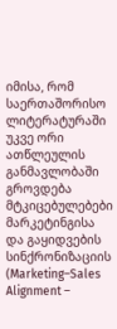იმისა, რომ საერთაშორისო ლიტერატურაში უკვე ორი ათწლეულის განმავლობაში გროვდება მტკიცებულებები მარკეტინგისა და გაყიდვების სინქრონიზაციის (Marketing–Sales Alignment –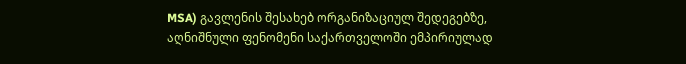MSA) გავლენის შესახებ ორგანიზაციულ შედეგებზე, აღნიშნული ფენომენი საქართველოში ემპირიულად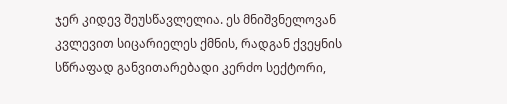ჯერ კიდევ შეუსწავლელია. ეს მნიშვნელოვან კვლევით სიცარიელეს ქმნის, რადგან ქვეყნის სწრაფად განვითარებადი კერძო სექტორი,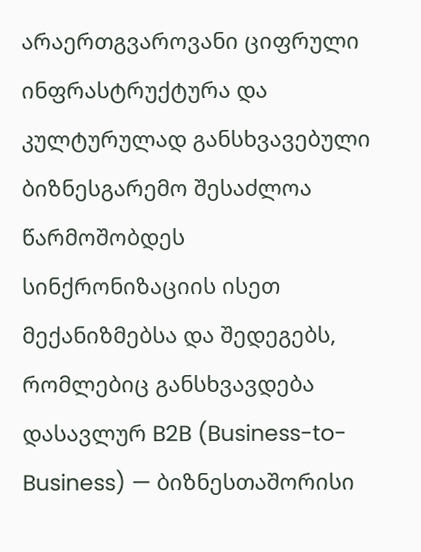არაერთგვაროვანი ციფრული ინფრასტრუქტურა და კულტურულად განსხვავებული ბიზნესგარემო შესაძლოა წარმოშობდეს სინქრონიზაციის ისეთ მექანიზმებსა და შედეგებს, რომლებიც განსხვავდება დასავლურ B2B (Business-to-Business) — ბიზნესთაშორისი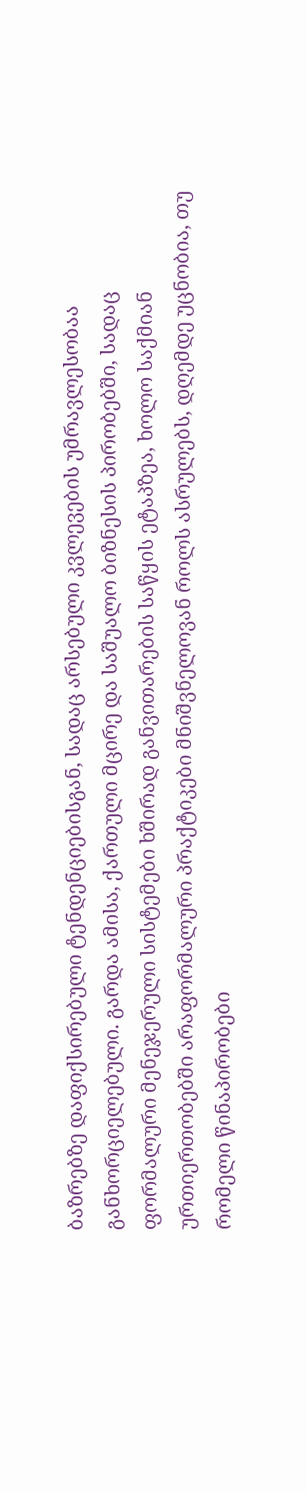ბაზრებზე დაფიქსირებული ტენდენციებისგან, სადაც არსებული კვლევების უმრავლესობაა განხორციელებული. გარდა ამისა, ქართული მცირე და საშუალო ბიზნესის პირობებში, სადაც ფორმალური მენეჯერული სისტემები ხშირად განვითარების საწყის ეტაპზეა, ხოლო საქმიან ურთიერთობებში არაფორმალური პრაქტიკები მნიშვნელოვან როლს ასრულებს, დღემდე უცნობია, თუ რომელი წინაპირობები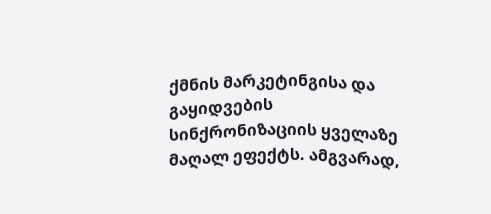ქმნის მარკეტინგისა და გაყიდვების სინქრონიზაციის ყველაზე მაღალ ეფექტს. ამგვარად,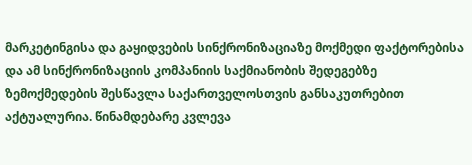მარკეტინგისა და გაყიდვების სინქრონიზაციაზე მოქმედი ფაქტორებისა და ამ სინქრონიზაციის კომპანიის საქმიანობის შედეგებზე ზემოქმედების შესწავლა საქართველოსთვის განსაკუთრებით აქტუალურია. წინამდებარე კვლევა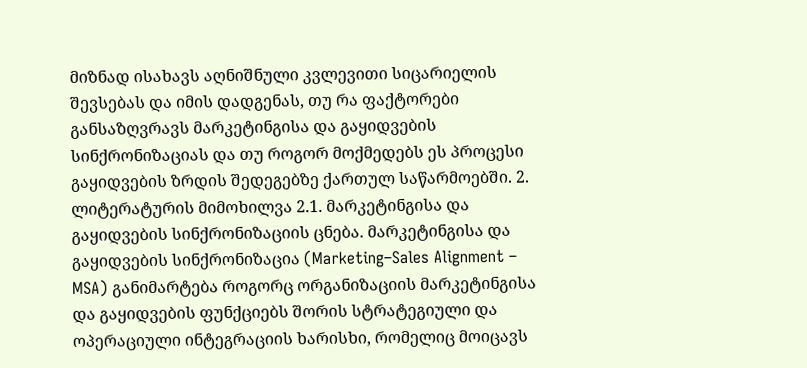მიზნად ისახავს აღნიშნული კვლევითი სიცარიელის შევსებას და იმის დადგენას, თუ რა ფაქტორები განსაზღვრავს მარკეტინგისა და გაყიდვების სინქრონიზაციას და თუ როგორ მოქმედებს ეს პროცესი გაყიდვების ზრდის შედეგებზე ქართულ საწარმოებში. 2. ლიტერატურის მიმოხილვა 2.1. მარკეტინგისა და გაყიდვების სინქრონიზაციის ცნება. მარკეტინგისა და გაყიდვების სინქრონიზაცია (Marketing–Sales Alignment – MSA) განიმარტება როგორც ორგანიზაციის მარკეტინგისა და გაყიდვების ფუნქციებს შორის სტრატეგიული და ოპერაციული ინტეგრაციის ხარისხი, რომელიც მოიცავს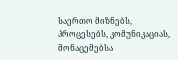საერთო მიზნებს, პროცესებს, კომუნიკაციას, მონაცემებსა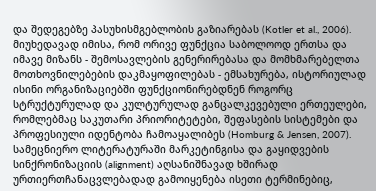და შედეგებზე პასუხისმგებლობის გაზიარებას (Kotler et al., 2006). მიუხედავად იმისა, რომ ორივე ფუნქცია საბოლოოდ ერთსა და იმავე მიზანს - შემოსავლების გენერირებასა და მომხმარებელთა მოთხოვნილებების დაკმაყოფილებას - ემსახურება, ისტორიულად ისინი ორგანიზაციებში ფუნქციონირებდნენ როგორც სტრუქტურულად და კულტურულად განცალკევებული ერთეულები, რომლებმაც საკუთარი პრიორიტეტები, შეფასების სისტემები და პროფესიული იდენტობა ჩამოაყალიბეს (Homburg & Jensen, 2007). სამეცნიერო ლიტერატურაში მარკეტინგისა და გაყიდვების სინქრონიზაციის (alignment) აღსანიშნავად ხშირად ურთიერთჩანაცვლებადად გამოიყენება ისეთი ტერმინებიც,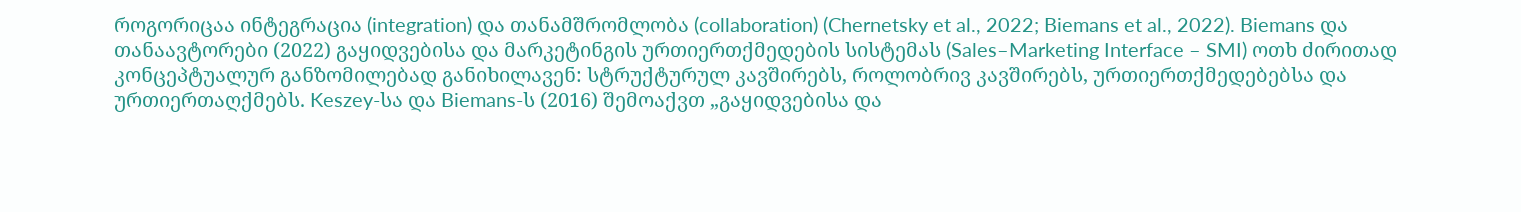როგორიცაა ინტეგრაცია (integration) და თანამშრომლობა (collaboration) (Chernetsky et al., 2022; Biemans et al., 2022). Biemans და თანაავტორები (2022) გაყიდვებისა და მარკეტინგის ურთიერთქმედების სისტემას (Sales–Marketing Interface – SMI) ოთხ ძირითად კონცეპტუალურ განზომილებად განიხილავენ: სტრუქტურულ კავშირებს, როლობრივ კავშირებს, ურთიერთქმედებებსა და ურთიერთაღქმებს. Keszey-სა და Biemans-ს (2016) შემოაქვთ „გაყიდვებისა და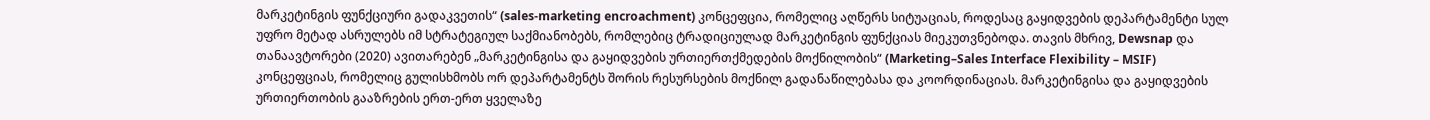მარკეტინგის ფუნქციური გადაკვეთის“ (sales-marketing encroachment) კონცეფცია, რომელიც აღწერს სიტუაციას, როდესაც გაყიდვების დეპარტამენტი სულ უფრო მეტად ასრულებს იმ სტრატეგიულ საქმიანობებს, რომლებიც ტრადიციულად მარკეტინგის ფუნქციას მიეკუთვნებოდა. თავის მხრივ, Dewsnap და თანაავტორები (2020) ავითარებენ „მარკეტინგისა და გაყიდვების ურთიერთქმედების მოქნილობის“ (Marketing–Sales Interface Flexibility – MSIF) კონცეფციას, რომელიც გულისხმობს ორ დეპარტამენტს შორის რესურსების მოქნილ გადანაწილებასა და კოორდინაციას. მარკეტინგისა და გაყიდვების ურთიერთობის გააზრების ერთ-ერთ ყველაზე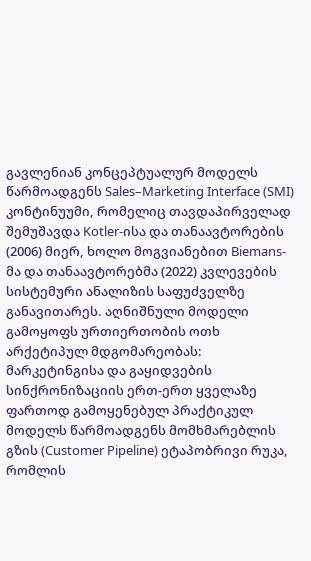გავლენიან კონცეპტუალურ მოდელს წარმოადგენს Sales–Marketing Interface (SMI) კონტინუუმი, რომელიც თავდაპირველად შემუშავდა Kotler-ისა და თანაავტორების (2006) მიერ, ხოლო მოგვიანებით Biemans-მა და თანაავტორებმა (2022) კვლევების სისტემური ანალიზის საფუძველზე განავითარეს. აღნიშნული მოდელი გამოყოფს ურთიერთობის ოთხ არქეტიპულ მდგომარეობას:
მარკეტინგისა და გაყიდვების სინქრონიზაციის ერთ-ერთ ყველაზე ფართოდ გამოყენებულ პრაქტიკულ მოდელს წარმოადგენს მომხმარებლის გზის (Customer Pipeline) ეტაპობრივი რუკა, რომლის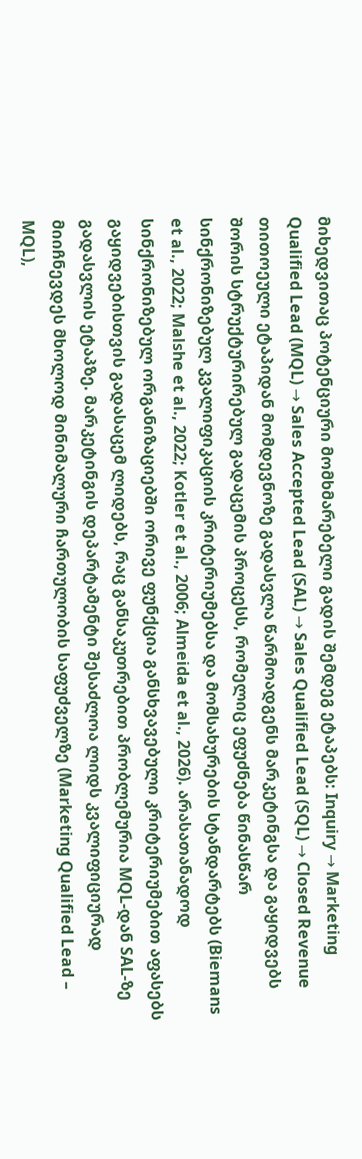მიხედვითაც პოტენციური მომხმარებელი გადის შემდეგ ეტაპებს: Inquiry → Marketing Qualified Lead (MQL) → Sales Accepted Lead (SAL) → Sales Qualified Lead (SQL) → Closed Revenue თითოეული ეტაპიდან მომდევნოზე გადასვლა წარმოადგენს მარკეტინგსა და გაყიდვებს შორის სტრუქტურირებულ გადაცემის პროცესს, რომელიც ეფუძნება წინასწარ სინქრონიზებულ კვალიფიკაციის კრიტერიუმებსა და მომსახურების სტანდარტებს (Biemans et al., 2022; Malshe et al., 2022; Kotler et al., 2006; Almeida et al., 2026). არასათანადოდ სინქრონიზებულ ორგანიზაციებში ორივე ფუნქცია განსხვავებული კრიტერიუმებით აფასებს გაყიდვებისთვის გადასაცემ ლიდებს, რაც განსაკუთრებით პრობლემურია MQL-დან SAL-ზე გადასვლის ეტაპზე. მარკეტინგის დეპარტამენტი შესაძლოა ლიდს კვალიფიციურად მიიჩნევდეს მხოლოდ მინიმალური ჩართულობის საფუძველზე (Marketing Qualified Lead – MQL),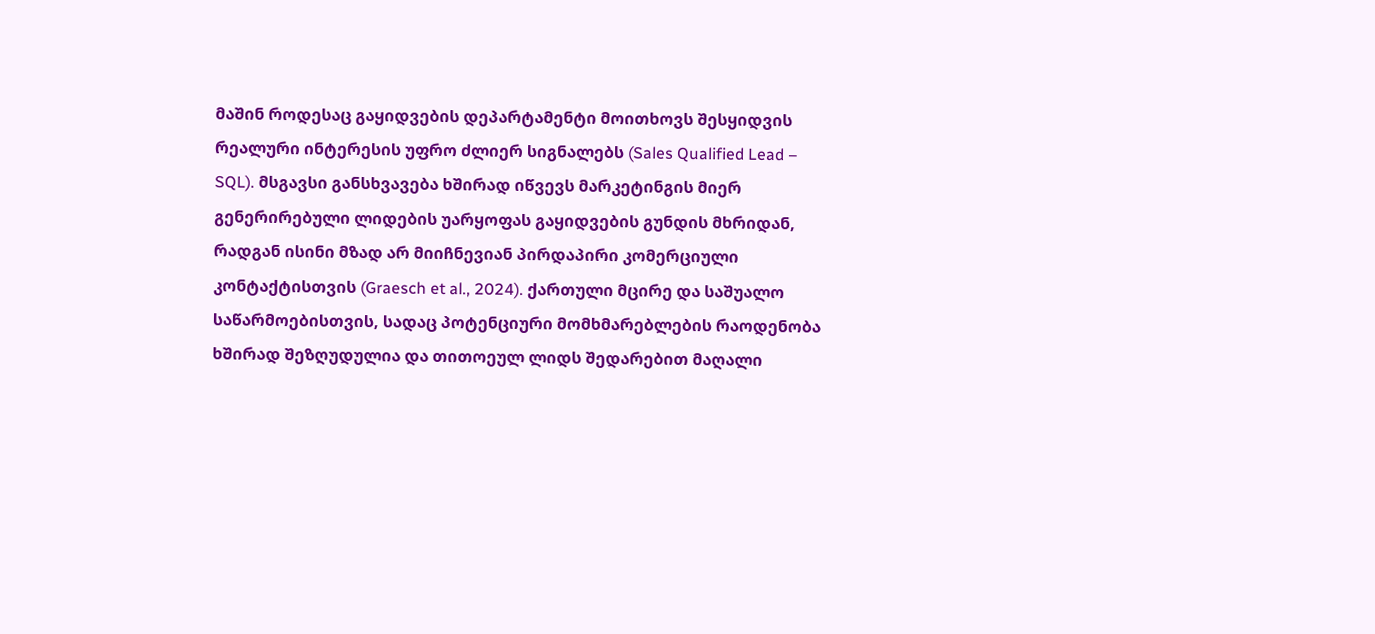მაშინ როდესაც გაყიდვების დეპარტამენტი მოითხოვს შესყიდვის რეალური ინტერესის უფრო ძლიერ სიგნალებს (Sales Qualified Lead – SQL). მსგავსი განსხვავება ხშირად იწვევს მარკეტინგის მიერ გენერირებული ლიდების უარყოფას გაყიდვების გუნდის მხრიდან, რადგან ისინი მზად არ მიიჩნევიან პირდაპირი კომერციული კონტაქტისთვის (Graesch et al., 2024). ქართული მცირე და საშუალო საწარმოებისთვის, სადაც პოტენციური მომხმარებლების რაოდენობა ხშირად შეზღუდულია და თითოეულ ლიდს შედარებით მაღალი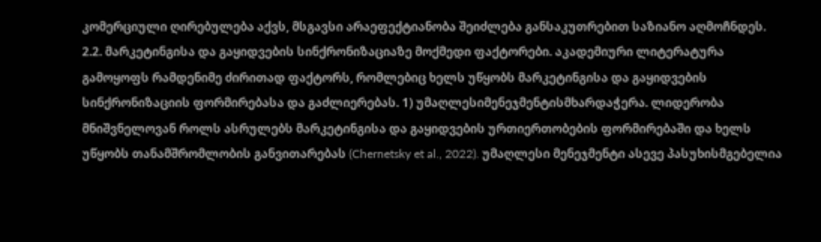კომერციული ღირებულება აქვს, მსგავსი არაეფექტიანობა შეიძლება განსაკუთრებით საზიანო აღმოჩნდეს. 2.2. მარკეტინგისა და გაყიდვების სინქრონიზაციაზე მოქმედი ფაქტორები. აკადემიური ლიტერატურა გამოყოფს რამდენიმე ძირითად ფაქტორს, რომლებიც ხელს უწყობს მარკეტინგისა და გაყიდვების სინქრონიზაციის ფორმირებასა და გაძლიერებას. 1) უმაღლესიმენეჯმენტისმხარდაჭერა. ლიდერობა მნიშვნელოვან როლს ასრულებს მარკეტინგისა და გაყიდვების ურთიერთობების ფორმირებაში და ხელს უწყობს თანამშრომლობის განვითარებას (Chernetsky et al., 2022). უმაღლესი მენეჯმენტი ასევე პასუხისმგებელია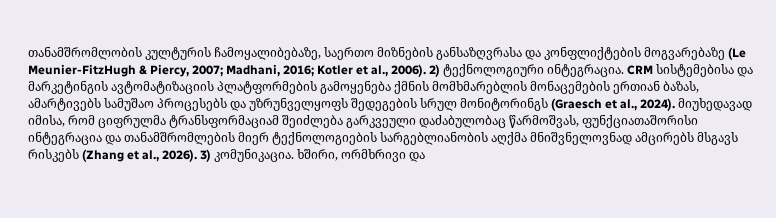თანამშრომლობის კულტურის ჩამოყალიბებაზე, საერთო მიზნების განსაზღვრასა და კონფლიქტების მოგვარებაზე (Le Meunier-FitzHugh & Piercy, 2007; Madhani, 2016; Kotler et al., 2006). 2) ტექნოლოგიური ინტეგრაცია. CRM სისტემებისა და მარკეტინგის ავტომატიზაციის პლატფორმების გამოყენება ქმნის მომხმარებლის მონაცემების ერთიან ბაზას, ამარტივებს სამუშაო პროცესებს და უზრუნველყოფს შედეგების სრულ მონიტორინგს (Graesch et al., 2024). მიუხედავად იმისა, რომ ციფრულმა ტრანსფორმაციამ შეიძლება გარკვეული დაძაბულობაც წარმოშვას, ფუნქციათაშორისი ინტეგრაცია და თანამშრომლების მიერ ტექნოლოგიების სარგებლიანობის აღქმა მნიშვნელოვნად ამცირებს მსგავს რისკებს (Zhang et al., 2026). 3) კომუნიკაცია. ხშირი, ორმხრივი და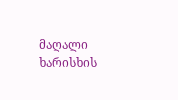მაღალი ხარისხის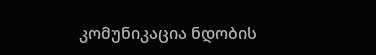კომუნიკაცია ნდობის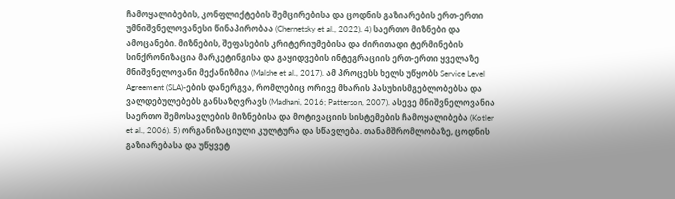ჩამოყალიბების, კონფლიქტების შემცირებისა და ცოდნის გაზიარების ერთ-ერთი უმნიშვნელოვანესი წინაპირობაა (Chernetsky et al., 2022). 4) საერთო მიზნები და ამოცანები. მიზნების, შეფასების კრიტერიუმებისა და ძირითადი ტერმინების სინქრონიზაცია მარკეტინგისა და გაყიდვების ინტეგრაციის ერთ-ერთი ყველაზე მნიშვნელოვანი მექანიზმია (Malshe et al., 2017). ამ პროცესს ხელს უწყობს Service Level Agreement (SLA)-ების დანერგვა, რომლებიც ორივე მხარის პასუხისმგებლობებსა და ვალდებულებებს განსაზღვრავს (Madhani, 2016; Patterson, 2007). ასევე მნიშვნელოვანია საერთო შემოსავლების მიზნებისა და მოტივაციის სისტემების ჩამოყალიბება (Kotler et al., 2006). 5) ორგანიზაციული კულტურა და სწავლება. თანამშრომლობაზე, ცოდნის გაზიარებასა და უწყვეტ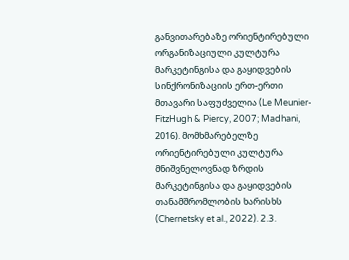განვითარებაზე ორიენტირებული ორგანიზაციული კულტურა მარკეტინგისა და გაყიდვების სინქრონიზაციის ერთ-ერთი მთავარი საფუძველია (Le Meunier-FitzHugh & Piercy, 2007; Madhani, 2016). მომხმარებელზე ორიენტირებული კულტურა მნიშვნელოვნად ზრდის მარკეტინგისა და გაყიდვების თანამშრომლობის ხარისხს (Chernetsky et al., 2022). 2.3.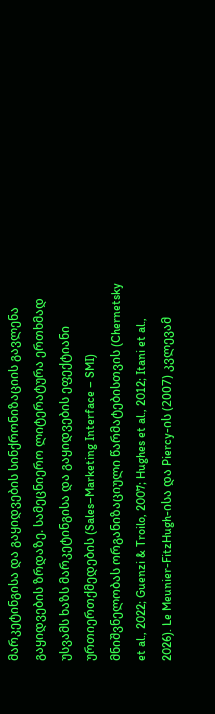მარკეტინგისა და გაყიდვების სინქრონიზაციის გავლენა გაყიდვების ზრდაზე. სამეცნიერო ლიტერატურა ერთხმად უსვამს ხაზს მარკეტინგისა და გაყიდვების ეფექტიანი ურთიერთქმედების (Sales–Marketing Interface – SMI) მნიშვნელობას ორგანიზაციული წარმატებისთვის (Chernetsky et al., 2022; Guenzi & Troilo, 2007; Hughes et al., 2012; Itani et al., 2026). Le Meunier-FitzHugh-ისა და Piercy-ის (2007) კვლევამ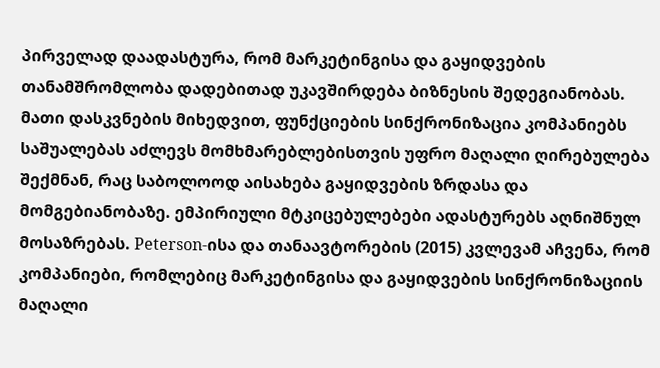პირველად დაადასტურა, რომ მარკეტინგისა და გაყიდვების თანამშრომლობა დადებითად უკავშირდება ბიზნესის შედეგიანობას. მათი დასკვნების მიხედვით, ფუნქციების სინქრონიზაცია კომპანიებს საშუალებას აძლევს მომხმარებლებისთვის უფრო მაღალი ღირებულება შექმნან, რაც საბოლოოდ აისახება გაყიდვების ზრდასა და მომგებიანობაზე. ემპირიული მტკიცებულებები ადასტურებს აღნიშნულ მოსაზრებას. Peterson-ისა და თანაავტორების (2015) კვლევამ აჩვენა, რომ კომპანიები, რომლებიც მარკეტინგისა და გაყიდვების სინქრონიზაციის მაღალი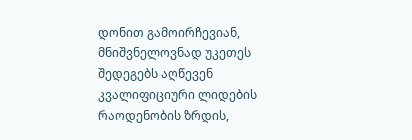დონით გამოირჩევიან, მნიშვნელოვნად უკეთეს შედეგებს აღწევენ კვალიფიციური ლიდების რაოდენობის ზრდის,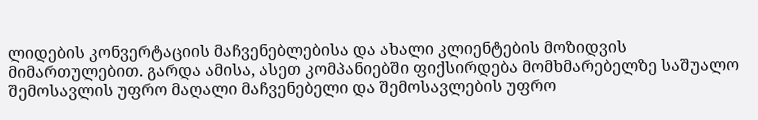ლიდების კონვერტაციის მაჩვენებლებისა და ახალი კლიენტების მოზიდვის მიმართულებით. გარდა ამისა, ასეთ კომპანიებში ფიქსირდება მომხმარებელზე საშუალო შემოსავლის უფრო მაღალი მაჩვენებელი და შემოსავლების უფრო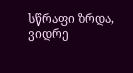სწრაფი ზრდა, ვიდრე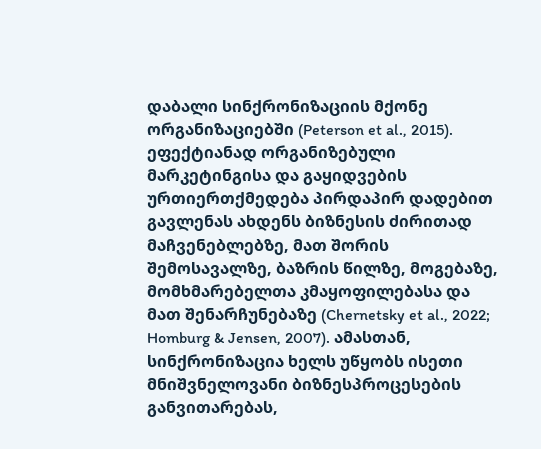დაბალი სინქრონიზაციის მქონე ორგანიზაციებში (Peterson et al., 2015). ეფექტიანად ორგანიზებული მარკეტინგისა და გაყიდვების ურთიერთქმედება პირდაპირ დადებით გავლენას ახდენს ბიზნესის ძირითად მაჩვენებლებზე, მათ შორის შემოსავალზე, ბაზრის წილზე, მოგებაზე, მომხმარებელთა კმაყოფილებასა და მათ შენარჩუნებაზე (Chernetsky et al., 2022; Homburg & Jensen, 2007). ამასთან, სინქრონიზაცია ხელს უწყობს ისეთი მნიშვნელოვანი ბიზნესპროცესების განვითარებას,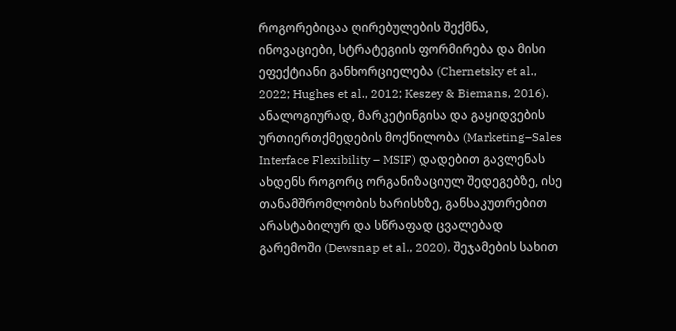როგორებიცაა ღირებულების შექმნა, ინოვაციები, სტრატეგიის ფორმირება და მისი ეფექტიანი განხორციელება (Chernetsky et al., 2022; Hughes et al., 2012; Keszey & Biemans, 2016). ანალოგიურად, მარკეტინგისა და გაყიდვების ურთიერთქმედების მოქნილობა (Marketing–Sales Interface Flexibility – MSIF) დადებით გავლენას ახდენს როგორც ორგანიზაციულ შედეგებზე, ისე თანამშრომლობის ხარისხზე, განსაკუთრებით არასტაბილურ და სწრაფად ცვალებად გარემოში (Dewsnap et al., 2020). შეჯამების სახით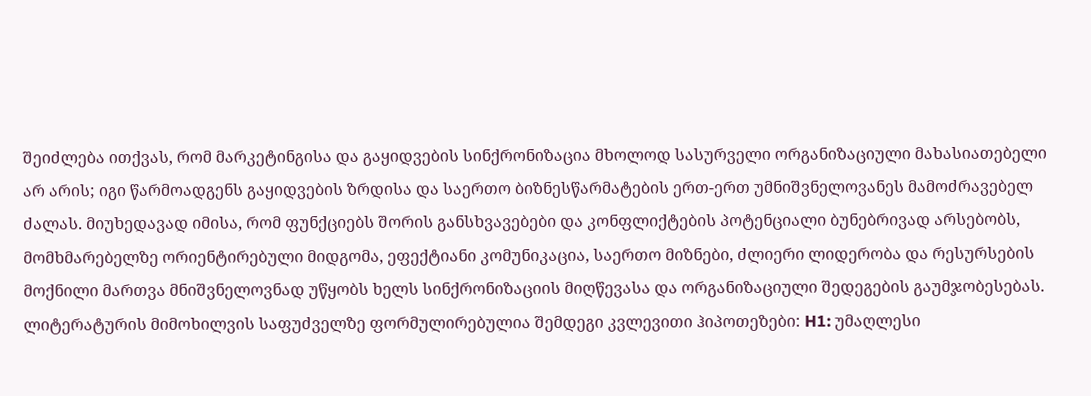შეიძლება ითქვას, რომ მარკეტინგისა და გაყიდვების სინქრონიზაცია მხოლოდ სასურველი ორგანიზაციული მახასიათებელი არ არის; იგი წარმოადგენს გაყიდვების ზრდისა და საერთო ბიზნესწარმატების ერთ-ერთ უმნიშვნელოვანეს მამოძრავებელ ძალას. მიუხედავად იმისა, რომ ფუნქციებს შორის განსხვავებები და კონფლიქტების პოტენციალი ბუნებრივად არსებობს, მომხმარებელზე ორიენტირებული მიდგომა, ეფექტიანი კომუნიკაცია, საერთო მიზნები, ძლიერი ლიდერობა და რესურსების მოქნილი მართვა მნიშვნელოვნად უწყობს ხელს სინქრონიზაციის მიღწევასა და ორგანიზაციული შედეგების გაუმჯობესებას. ლიტერატურის მიმოხილვის საფუძველზე ფორმულირებულია შემდეგი კვლევითი ჰიპოთეზები: H1: უმაღლესი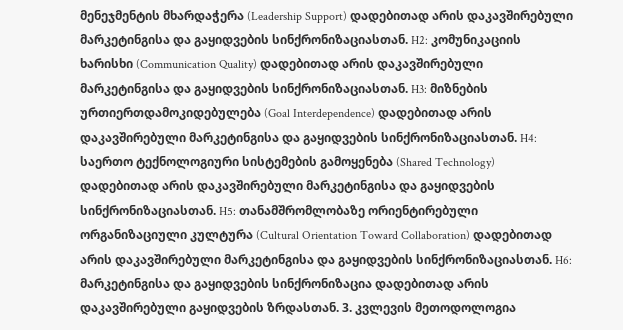მენეჯმენტის მხარდაჭერა (Leadership Support) დადებითად არის დაკავშირებული მარკეტინგისა და გაყიდვების სინქრონიზაციასთან. H2: კომუნიკაციის ხარისხი (Communication Quality) დადებითად არის დაკავშირებული მარკეტინგისა და გაყიდვების სინქრონიზაციასთან. H3: მიზნების ურთიერთდამოკიდებულება (Goal Interdependence) დადებითად არის დაკავშირებული მარკეტინგისა და გაყიდვების სინქრონიზაციასთან. H4: საერთო ტექნოლოგიური სისტემების გამოყენება (Shared Technology) დადებითად არის დაკავშირებული მარკეტინგისა და გაყიდვების სინქრონიზაციასთან. H5: თანამშრომლობაზე ორიენტირებული ორგანიზაციული კულტურა (Cultural Orientation Toward Collaboration) დადებითად არის დაკავშირებული მარკეტინგისა და გაყიდვების სინქრონიზაციასთან. H6: მარკეტინგისა და გაყიდვების სინქრონიზაცია დადებითად არის დაკავშირებული გაყიდვების ზრდასთან. 3. კვლევის მეთოდოლოგია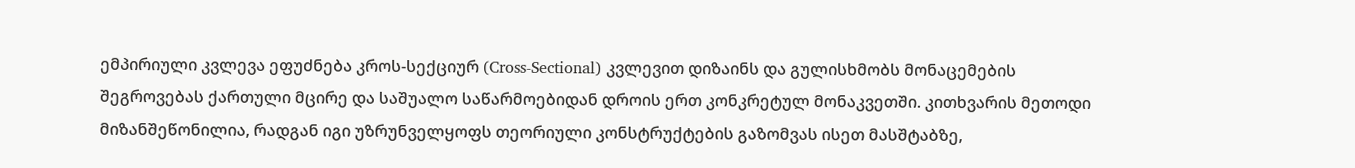ემპირიული კვლევა ეფუძნება კროს-სექციურ (Cross-Sectional) კვლევით დიზაინს და გულისხმობს მონაცემების შეგროვებას ქართული მცირე და საშუალო საწარმოებიდან დროის ერთ კონკრეტულ მონაკვეთში. კითხვარის მეთოდი მიზანშეწონილია, რადგან იგი უზრუნველყოფს თეორიული კონსტრუქტების გაზომვას ისეთ მასშტაბზე,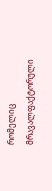რომელიც მრავალფაქტორული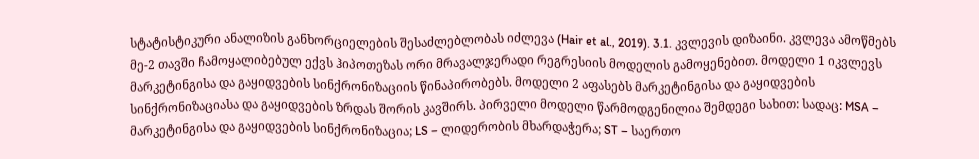სტატისტიკური ანალიზის განხორციელების შესაძლებლობას იძლევა (Hair et al., 2019). 3.1. კვლევის დიზაინი. კვლევა ამოწმებს მე-2 თავში ჩამოყალიბებულ ექვს ჰიპოთეზას ორი მრავალჯერადი რეგრესიის მოდელის გამოყენებით. მოდელი 1 იკვლევს მარკეტინგისა და გაყიდვების სინქრონიზაციის წინაპირობებს. მოდელი 2 აფასებს მარკეტინგისა და გაყიდვების სინქრონიზაციასა და გაყიდვების ზრდას შორის კავშირს. პირველი მოდელი წარმოდგენილია შემდეგი სახით: სადაც: MSA – მარკეტინგისა და გაყიდვების სინქრონიზაცია; LS – ლიდერობის მხარდაჭერა; ST – საერთო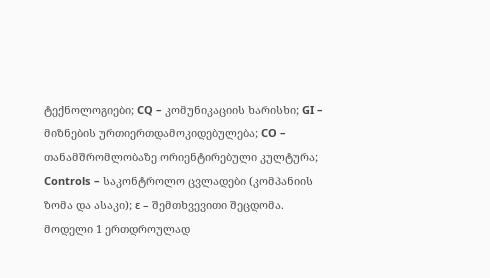ტექნოლოგიები; CQ – კომუნიკაციის ხარისხი; GI – მიზნების ურთიერთდამოკიდებულება; CO – თანამშრომლობაზე ორიენტირებული კულტურა; Controls – საკონტროლო ცვლადები (კომპანიის ზომა და ასაკი); ε – შემთხვევითი შეცდომა. მოდელი 1 ერთდროულად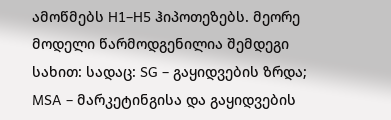ამოწმებს H1–H5 ჰიპოთეზებს. მეორე მოდელი წარმოდგენილია შემდეგი სახით: სადაც: SG – გაყიდვების ზრდა; MSA – მარკეტინგისა და გაყიდვების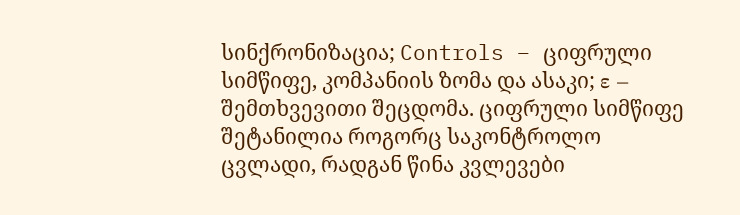სინქრონიზაცია; Controls – ციფრული სიმწიფე, კომპანიის ზომა და ასაკი; ε – შემთხვევითი შეცდომა. ციფრული სიმწიფე შეტანილია როგორც საკონტროლო ცვლადი, რადგან წინა კვლევები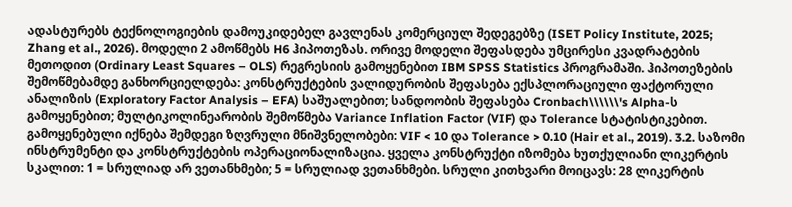ადასტურებს ტექნოლოგიების დამოუკიდებელ გავლენას კომერციულ შედეგებზე (ISET Policy Institute, 2025; Zhang et al., 2026). მოდელი 2 ამოწმებს H6 ჰიპოთეზას. ორივე მოდელი შეფასდება უმცირესი კვადრატების მეთოდით (Ordinary Least Squares – OLS) რეგრესიის გამოყენებით IBM SPSS Statistics პროგრამაში. ჰიპოთეზების შემოწმებამდე განხორციელდება: კონსტრუქტების ვალიდურობის შეფასება ექსპლორაციული ფაქტორული ანალიზის (Exploratory Factor Analysis – EFA) საშუალებით; სანდოობის შეფასება Cronbach\\\\\\'s Alpha-ს გამოყენებით; მულტიკოლინეარობის შემოწმება Variance Inflation Factor (VIF) და Tolerance სტატისტიკებით. გამოყენებული იქნება შემდეგი ზღვრული მნიშვნელობები: VIF < 10 და Tolerance > 0.10 (Hair et al., 2019). 3.2. საზომი ინსტრუმენტი და კონსტრუქტების ოპერაციონალიზაცია. ყველა კონსტრუქტი იზომება ხუთქულიანი ლიკერტის სკალით: 1 = სრულიად არ ვეთანხმები; 5 = სრულიად ვეთანხმები. სრული კითხვარი მოიცავს: 28 ლიკერტის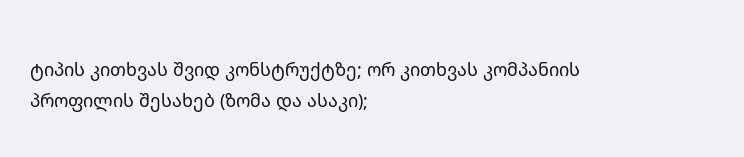ტიპის კითხვას შვიდ კონსტრუქტზე; ორ კითხვას კომპანიის პროფილის შესახებ (ზომა და ასაკი);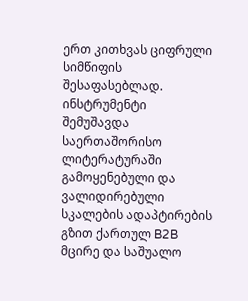ერთ კითხვას ციფრული სიმწიფის შესაფასებლად. ინსტრუმენტი შემუშავდა საერთაშორისო ლიტერატურაში გამოყენებული და ვალიდირებული სკალების ადაპტირების გზით ქართულ B2B მცირე და საშუალო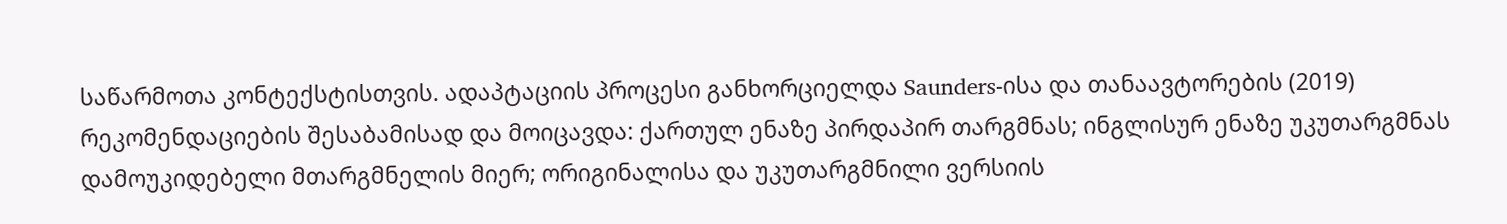საწარმოთა კონტექსტისთვის. ადაპტაციის პროცესი განხორციელდა Saunders-ისა და თანაავტორების (2019) რეკომენდაციების შესაბამისად და მოიცავდა: ქართულ ენაზე პირდაპირ თარგმნას; ინგლისურ ენაზე უკუთარგმნას დამოუკიდებელი მთარგმნელის მიერ; ორიგინალისა და უკუთარგმნილი ვერსიის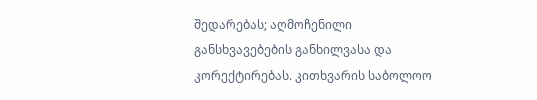შედარებას; აღმოჩენილი განსხვავებების განხილვასა და კორექტირებას. კითხვარის საბოლოო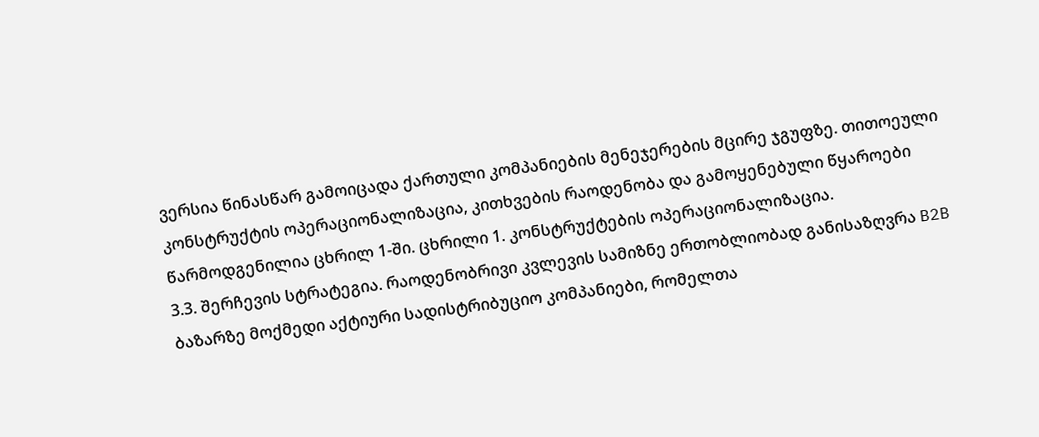ვერსია წინასწარ გამოიცადა ქართული კომპანიების მენეჯერების მცირე ჯგუფზე. თითოეული კონსტრუქტის ოპერაციონალიზაცია, კითხვების რაოდენობა და გამოყენებული წყაროები წარმოდგენილია ცხრილ 1-ში. ცხრილი 1. კონსტრუქტების ოპერაციონალიზაცია.
3.3. შერჩევის სტრატეგია. რაოდენობრივი კვლევის სამიზნე ერთობლიობად განისაზღვრა B2B ბაზარზე მოქმედი აქტიური სადისტრიბუციო კომპანიები, რომელთა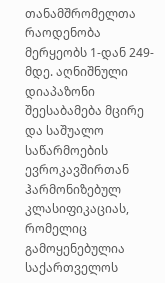თანამშრომელთა რაოდენობა მერყეობს 1-დან 249-მდე. აღნიშნული დიაპაზონი შეესაბამება მცირე და საშუალო საწარმოების ევროკავშირთან ჰარმონიზებულ კლასიფიკაციას, რომელიც გამოყენებულია საქართველოს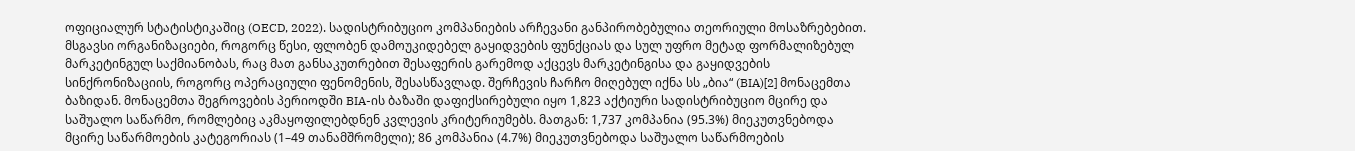ოფიციალურ სტატისტიკაშიც (OECD, 2022). სადისტრიბუციო კომპანიების არჩევანი განპირობებულია თეორიული მოსაზრებებით. მსგავსი ორგანიზაციები, როგორც წესი, ფლობენ დამოუკიდებელ გაყიდვების ფუნქციას და სულ უფრო მეტად ფორმალიზებულ მარკეტინგულ საქმიანობას, რაც მათ განსაკუთრებით შესაფერის გარემოდ აქცევს მარკეტინგისა და გაყიდვების სინქრონიზაციის, როგორც ოპერაციული ფენომენის, შესასწავლად. შერჩევის ჩარჩო მიღებულ იქნა სს „ბია“ (BIA)[2] მონაცემთა ბაზიდან. მონაცემთა შეგროვების პერიოდში BIA-ის ბაზაში დაფიქსირებული იყო 1,823 აქტიური სადისტრიბუციო მცირე და საშუალო საწარმო, რომლებიც აკმაყოფილებდნენ კვლევის კრიტერიუმებს. მათგან: 1,737 კომპანია (95.3%) მიეკუთვნებოდა მცირე საწარმოების კატეგორიას (1–49 თანამშრომელი); 86 კომპანია (4.7%) მიეკუთვნებოდა საშუალო საწარმოების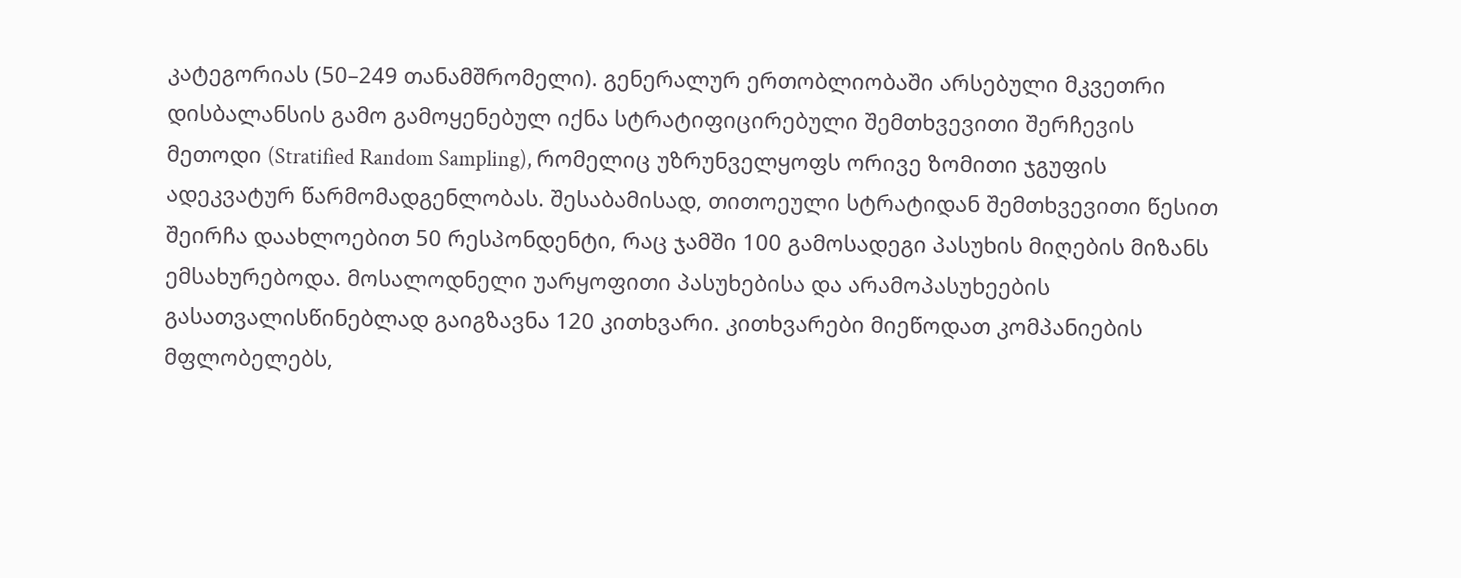კატეგორიას (50–249 თანამშრომელი). გენერალურ ერთობლიობაში არსებული მკვეთრი დისბალანსის გამო გამოყენებულ იქნა სტრატიფიცირებული შემთხვევითი შერჩევის მეთოდი (Stratified Random Sampling), რომელიც უზრუნველყოფს ორივე ზომითი ჯგუფის ადეკვატურ წარმომადგენლობას. შესაბამისად, თითოეული სტრატიდან შემთხვევითი წესით შეირჩა დაახლოებით 50 რესპონდენტი, რაც ჯამში 100 გამოსადეგი პასუხის მიღების მიზანს ემსახურებოდა. მოსალოდნელი უარყოფითი პასუხებისა და არამოპასუხეების გასათვალისწინებლად გაიგზავნა 120 კითხვარი. კითხვარები მიეწოდათ კომპანიების მფლობელებს,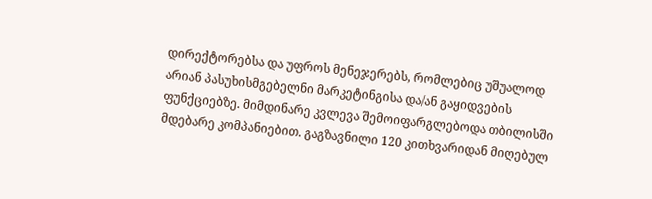დირექტორებსა და უფროს მენეჯერებს, რომლებიც უშუალოდ არიან პასუხისმგებელნი მარკეტინგისა და/ან გაყიდვების ფუნქციებზე. მიმდინარე კვლევა შემოიფარგლებოდა თბილისში მდებარე კომპანიებით. გაგზავნილი 120 კითხვარიდან მიღებულ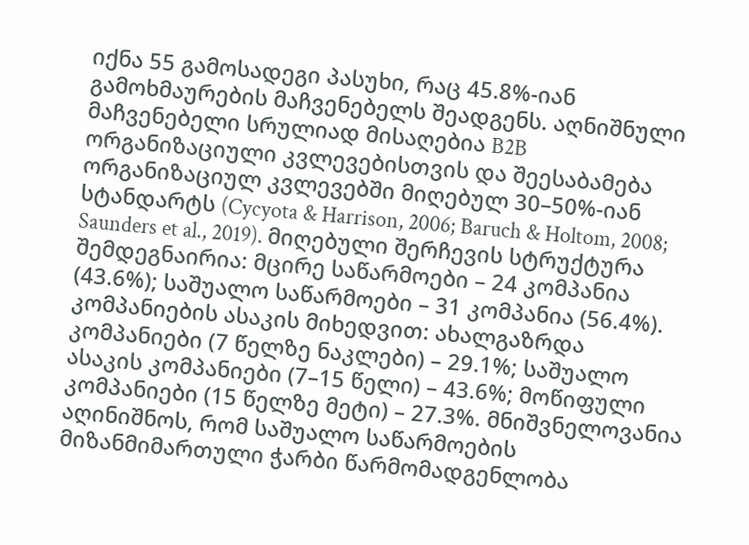იქნა 55 გამოსადეგი პასუხი, რაც 45.8%-იან გამოხმაურების მაჩვენებელს შეადგენს. აღნიშნული მაჩვენებელი სრულიად მისაღებია B2B ორგანიზაციული კვლევებისთვის და შეესაბამება ორგანიზაციულ კვლევებში მიღებულ 30–50%-იან სტანდარტს (Cycyota & Harrison, 2006; Baruch & Holtom, 2008; Saunders et al., 2019). მიღებული შერჩევის სტრუქტურა შემდეგნაირია: მცირე საწარმოები – 24 კომპანია (43.6%); საშუალო საწარმოები – 31 კომპანია (56.4%). კომპანიების ასაკის მიხედვით: ახალგაზრდა კომპანიები (7 წელზე ნაკლები) – 29.1%; საშუალო ასაკის კომპანიები (7–15 წელი) – 43.6%; მოწიფული კომპანიები (15 წელზე მეტი) – 27.3%. მნიშვნელოვანია აღინიშნოს, რომ საშუალო საწარმოების მიზანმიმართული ჭარბი წარმომადგენლობა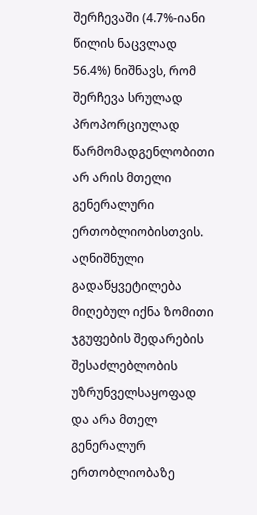შერჩევაში (4.7%-იანი წილის ნაცვლად 56.4%) ნიშნავს, რომ შერჩევა სრულად პროპორციულად წარმომადგენლობითი არ არის მთელი გენერალური ერთობლიობისთვის. აღნიშნული გადაწყვეტილება მიღებულ იქნა ზომითი ჯგუფების შედარების შესაძლებლობის უზრუნველსაყოფად და არა მთელ გენერალურ ერთობლიობაზე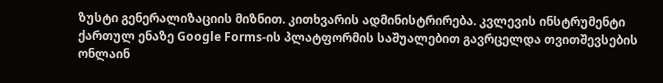ზუსტი გენერალიზაციის მიზნით. კითხვარის ადმინისტრირება. კვლევის ინსტრუმენტი ქართულ ენაზე Google Forms-ის პლატფორმის საშუალებით გავრცელდა თვითშევსების ონლაინ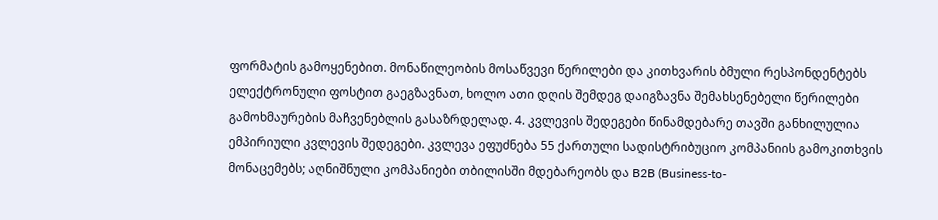ფორმატის გამოყენებით. მონაწილეობის მოსაწვევი წერილები და კითხვარის ბმული რესპონდენტებს ელექტრონული ფოსტით გაეგზავნათ, ხოლო ათი დღის შემდეგ დაიგზავნა შემახსენებელი წერილები გამოხმაურების მაჩვენებლის გასაზრდელად. 4. კვლევის შედეგები წინამდებარე თავში განხილულია ემპირიული კვლევის შედეგები. კვლევა ეფუძნება 55 ქართული სადისტრიბუციო კომპანიის გამოკითხვის მონაცემებს; აღნიშნული კომპანიები თბილისში მდებარეობს და B2B (Business-to-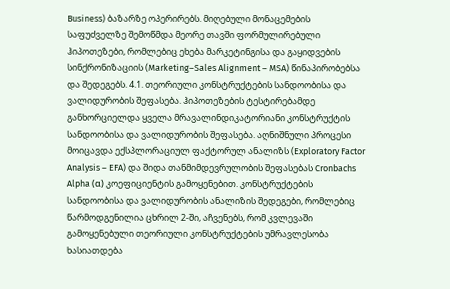Business) ბაზარზე ოპერირებს. მიღებული მონაცემების საფუძველზე შემოწმდა მეორე თავში ფორმულირებული ჰიპოთეზები, რომლებიც ეხება მარკეტინგისა და გაყიდვების სინქრონიზაციის (Marketing–Sales Alignment – MSA) წინაპირობებსა და შედეგებს. 4.1. თეორიული კონსტრუქტების სანდოობისა და ვალიდურობის შეფასება. ჰიპოთეზების ტესტირებამდე განხორციელდა ყველა მრავალინდიკატორიანი კონსტრუქტის სანდოობისა და ვალიდურობის შეფასება. აღნიშნული პროცესი მოიცავდა ექსპლორაციულ ფაქტორულ ანალიზს (Exploratory Factor Analysis – EFA) და შიდა თანმიმდევრულობის შეფასებას Cronbachs Alpha (α) კოეფიციენტის გამოყენებით. კონსტრუქტების სანდოობისა და ვალიდურობის ანალიზის შედეგები, რომლებიც წარმოდგენილია ცხრილ 2-ში, აჩვენებს, რომ კვლევაში გამოყენებული თეორიული კონსტრუქტების უმრავლესობა ხასიათდება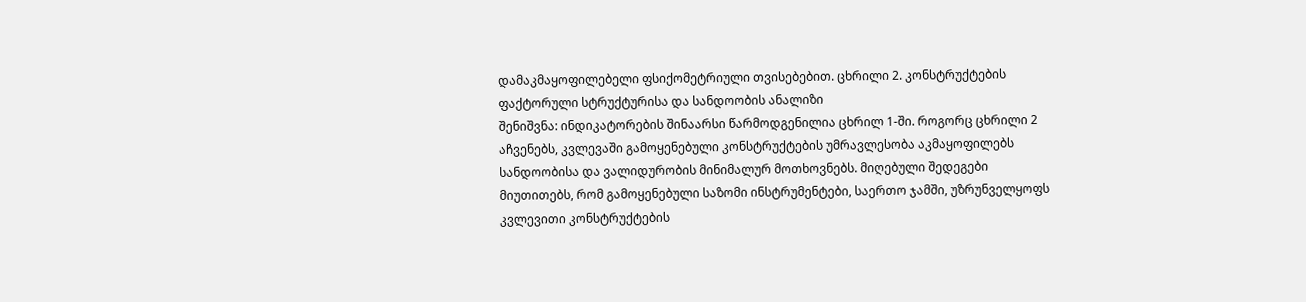დამაკმაყოფილებელი ფსიქომეტრიული თვისებებით. ცხრილი 2. კონსტრუქტების ფაქტორული სტრუქტურისა და სანდოობის ანალიზი
შენიშვნა: ინდიკატორების შინაარსი წარმოდგენილია ცხრილ 1-ში. როგორც ცხრილი 2 აჩვენებს, კვლევაში გამოყენებული კონსტრუქტების უმრავლესობა აკმაყოფილებს სანდოობისა და ვალიდურობის მინიმალურ მოთხოვნებს. მიღებული შედეგები მიუთითებს, რომ გამოყენებული საზომი ინსტრუმენტები, საერთო ჯამში, უზრუნველყოფს კვლევითი კონსტრუქტების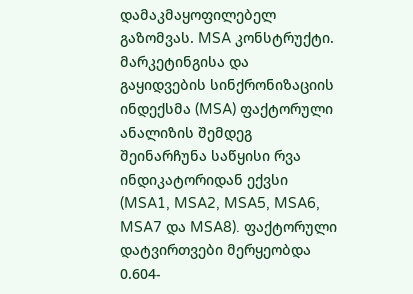დამაკმაყოფილებელ გაზომვას. MSA კონსტრუქტი. მარკეტინგისა და გაყიდვების სინქრონიზაციის ინდექსმა (MSA) ფაქტორული ანალიზის შემდეგ შეინარჩუნა საწყისი რვა ინდიკატორიდან ექვსი (MSA1, MSA2, MSA5, MSA6, MSA7 და MSA8). ფაქტორული დატვირთვები მერყეობდა 0.604-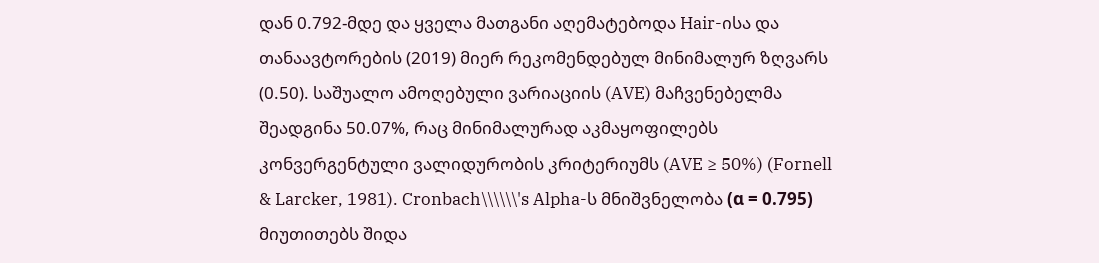დან 0.792-მდე და ყველა მათგანი აღემატებოდა Hair-ისა და თანაავტორების (2019) მიერ რეკომენდებულ მინიმალურ ზღვარს (0.50). საშუალო ამოღებული ვარიაციის (AVE) მაჩვენებელმა შეადგინა 50.07%, რაც მინიმალურად აკმაყოფილებს კონვერგენტული ვალიდურობის კრიტერიუმს (AVE ≥ 50%) (Fornell & Larcker, 1981). Cronbach\\\\\\'s Alpha-ს მნიშვნელობა (α = 0.795) მიუთითებს შიდა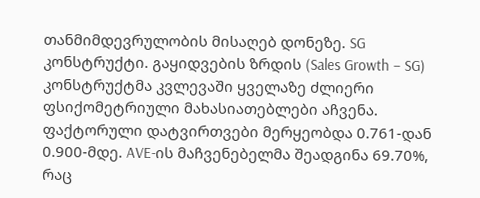თანმიმდევრულობის მისაღებ დონეზე. SG კონსტრუქტი. გაყიდვების ზრდის (Sales Growth – SG) კონსტრუქტმა კვლევაში ყველაზე ძლიერი ფსიქომეტრიული მახასიათებლები აჩვენა. ფაქტორული დატვირთვები მერყეობდა 0.761-დან 0.900-მდე. AVE-ის მაჩვენებელმა შეადგინა 69.70%, რაც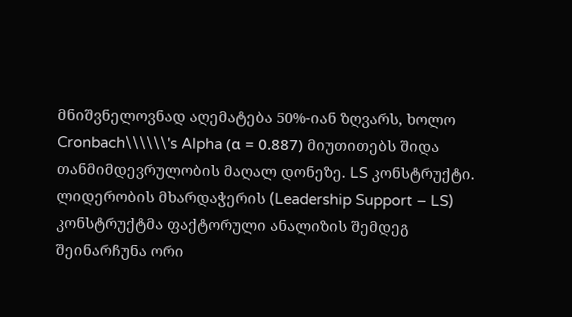მნიშვნელოვნად აღემატება 50%-იან ზღვარს, ხოლო Cronbach\\\\\\'s Alpha (α = 0.887) მიუთითებს შიდა თანმიმდევრულობის მაღალ დონეზე. LS კონსტრუქტი. ლიდერობის მხარდაჭერის (Leadership Support – LS) კონსტრუქტმა ფაქტორული ანალიზის შემდეგ შეინარჩუნა ორი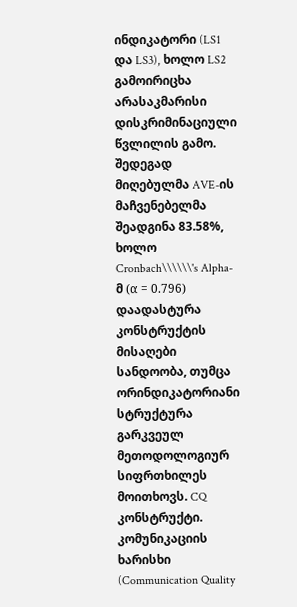ინდიკატორი (LS1 და LS3), ხოლო LS2 გამოირიცხა არასაკმარისი დისკრიმინაციული წვლილის გამო. შედეგად მიღებულმა AVE-ის მაჩვენებელმა შეადგინა 83.58%, ხოლო Cronbach\\\\\\'s Alpha-მ (α = 0.796) დაადასტურა კონსტრუქტის მისაღები სანდოობა, თუმცა ორინდიკატორიანი სტრუქტურა გარკვეულ მეთოდოლოგიურ სიფრთხილეს მოითხოვს. CQ კონსტრუქტი. კომუნიკაციის ხარისხი (Communication Quality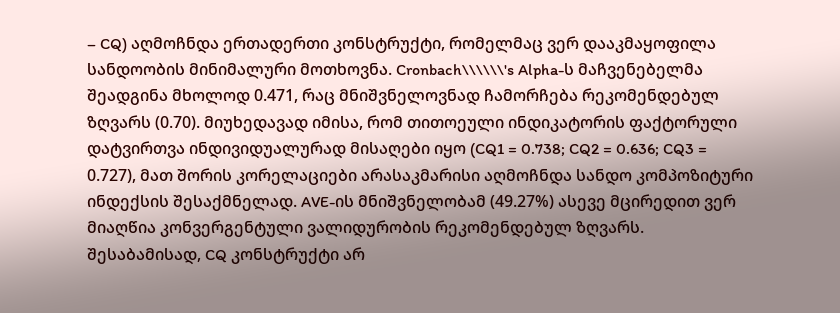– CQ) აღმოჩნდა ერთადერთი კონსტრუქტი, რომელმაც ვერ დააკმაყოფილა სანდოობის მინიმალური მოთხოვნა. Cronbach\\\\\\'s Alpha-ს მაჩვენებელმა შეადგინა მხოლოდ 0.471, რაც მნიშვნელოვნად ჩამორჩება რეკომენდებულ ზღვარს (0.70). მიუხედავად იმისა, რომ თითოეული ინდიკატორის ფაქტორული დატვირთვა ინდივიდუალურად მისაღები იყო (CQ1 = 0.738; CQ2 = 0.636; CQ3 = 0.727), მათ შორის კორელაციები არასაკმარისი აღმოჩნდა სანდო კომპოზიტური ინდექსის შესაქმნელად. AVE-ის მნიშვნელობამ (49.27%) ასევე მცირედით ვერ მიაღწია კონვერგენტული ვალიდურობის რეკომენდებულ ზღვარს. შესაბამისად, CQ კონსტრუქტი არ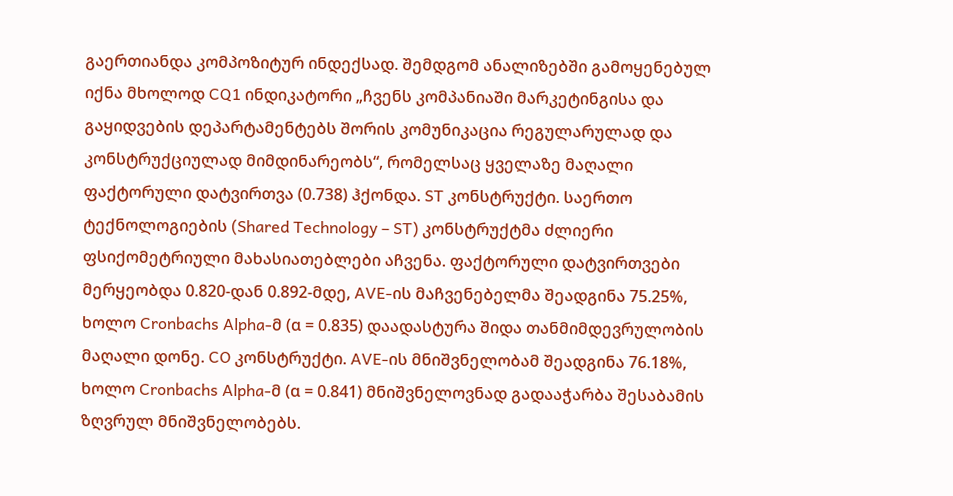გაერთიანდა კომპოზიტურ ინდექსად. შემდგომ ანალიზებში გამოყენებულ იქნა მხოლოდ CQ1 ინდიკატორი „ჩვენს კომპანიაში მარკეტინგისა და გაყიდვების დეპარტამენტებს შორის კომუნიკაცია რეგულარულად და კონსტრუქციულად მიმდინარეობს“, რომელსაც ყველაზე მაღალი ფაქტორული დატვირთვა (0.738) ჰქონდა. ST კონსტრუქტი. საერთო ტექნოლოგიების (Shared Technology – ST) კონსტრუქტმა ძლიერი ფსიქომეტრიული მახასიათებლები აჩვენა. ფაქტორული დატვირთვები მერყეობდა 0.820-დან 0.892-მდე, AVE-ის მაჩვენებელმა შეადგინა 75.25%, ხოლო Cronbachs Alpha-მ (α = 0.835) დაადასტურა შიდა თანმიმდევრულობის მაღალი დონე. CO კონსტრუქტი. AVE-ის მნიშვნელობამ შეადგინა 76.18%, ხოლო Cronbachs Alpha-მ (α = 0.841) მნიშვნელოვნად გადააჭარბა შესაბამის ზღვრულ მნიშვნელობებს.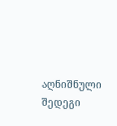აღნიშნული შედეგი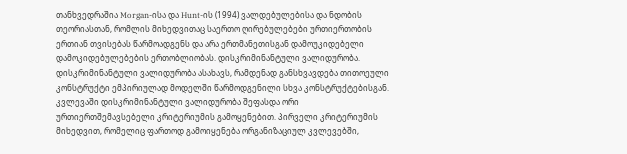თანხვედრაშია Morgan-ისა და Hunt-ის (1994) ვალდებულებისა და ნდობის თეორიასთან, რომლის მიხედვითაც საერთო ღირებულებები ურთიერთობის ერთიან თვისებას წარმოადგენს და არა ერთმანეთისგან დამოუკიდებელი დამოკიდებულებების ერთობლიობას. დისკრიმინანტული ვალიდურობა. დისკრიმინანტული ვალიდურობა ასახავს, რამდენად განსხვავდება თითოეული კონსტრუქტი ემპირიულად მოდელში წარმოდგენილი სხვა კონსტრუქტებისგან. კვლევაში დისკრიმინანტული ვალიდურობა შეფასდა ორი ურთიერთშემავსებელი კრიტერიუმის გამოყენებით. პირველი კრიტერიუმის მიხედვით, რომელიც ფართოდ გამოიყენება ორგანიზაციულ კვლევებში,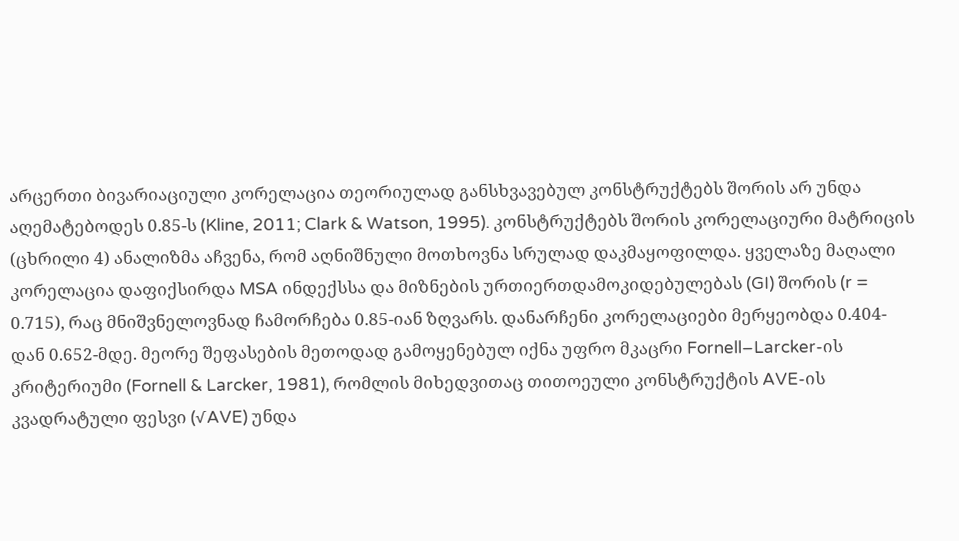არცერთი ბივარიაციული კორელაცია თეორიულად განსხვავებულ კონსტრუქტებს შორის არ უნდა აღემატებოდეს 0.85-ს (Kline, 2011; Clark & Watson, 1995). კონსტრუქტებს შორის კორელაციური მატრიცის (ცხრილი 4) ანალიზმა აჩვენა, რომ აღნიშნული მოთხოვნა სრულად დაკმაყოფილდა. ყველაზე მაღალი კორელაცია დაფიქსირდა MSA ინდექსსა და მიზნების ურთიერთდამოკიდებულებას (GI) შორის (r = 0.715), რაც მნიშვნელოვნად ჩამორჩება 0.85-იან ზღვარს. დანარჩენი კორელაციები მერყეობდა 0.404-დან 0.652-მდე. მეორე შეფასების მეთოდად გამოყენებულ იქნა უფრო მკაცრი Fornell–Larcker-ის კრიტერიუმი (Fornell & Larcker, 1981), რომლის მიხედვითაც თითოეული კონსტრუქტის AVE-ის კვადრატული ფესვი (√AVE) უნდა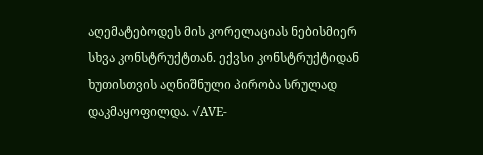აღემატებოდეს მის კორელაციას ნებისმიერ სხვა კონსტრუქტთან. ექვსი კონსტრუქტიდან ხუთისთვის აღნიშნული პირობა სრულად დაკმაყოფილდა. √AVE-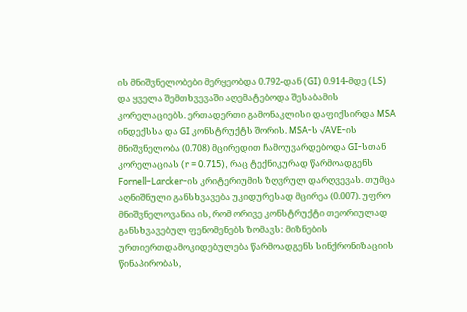ის მნიშვნელობები მერყეობდა 0.792-დან (GI) 0.914-მდე (LS) და ყველა შემთხვევაში აღემატებოდა შესაბამის კორელაციებს. ერთადერთი გამონაკლისი დაფიქსირდა MSA ინდექსსა და GI კონსტრუქტს შორის. MSA-ს √AVE-ის მნიშვნელობა (0.708) მცირედით ჩამოუვარდებოდა GI-სთან კორელაციას (r = 0.715), რაც ტექნიკურად წარმოადგენს Fornell–Larcker-ის კრიტერიუმის ზღვრულ დარღვევას. თუმცა აღნიშნული განსხვავება უკიდურესად მცირეა (0.007). უფრო მნიშვნელოვანია ის, რომ ორივე კონსტრუქტი თეორიულად განსხვავებულ ფენომენებს ზომავს: მიზნების ურთიერთდამოკიდებულება წარმოადგენს სინქრონიზაციის წინაპირობას,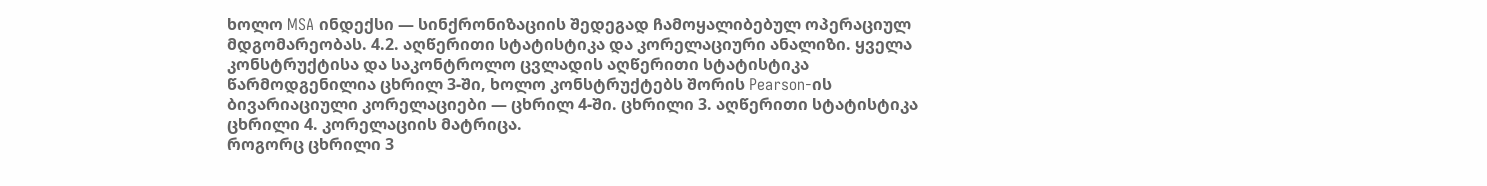ხოლო MSA ინდექსი — სინქრონიზაციის შედეგად ჩამოყალიბებულ ოპერაციულ მდგომარეობას. 4.2. აღწერითი სტატისტიკა და კორელაციური ანალიზი. ყველა კონსტრუქტისა და საკონტროლო ცვლადის აღწერითი სტატისტიკა წარმოდგენილია ცხრილ 3-ში, ხოლო კონსტრუქტებს შორის Pearson-ის ბივარიაციული კორელაციები — ცხრილ 4-ში. ცხრილი 3. აღწერითი სტატისტიკა
ცხრილი 4. კორელაციის მატრიცა.
როგორც ცხრილი 3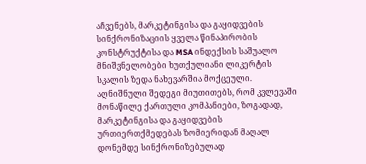აჩვენებს, მარკეტინგისა და გაყიდვების სინქრონიზაციის ყველა წინაპირობის კონსტრუქტისა და MSA ინდექსის საშუალო მნიშვნელობები ხუთქულიანი ლიკერტის სკალის ზედა ნახევარშია მოქცეული. აღნიშნული შედეგი მიუთითებს, რომ კვლევაში მონაწილე ქართული კომპანიები, ზოგადად, მარკეტინგისა და გაყიდვების ურთიერთქმედებას ზომიერიდან მაღალ დონემდე სინქრონიზებულად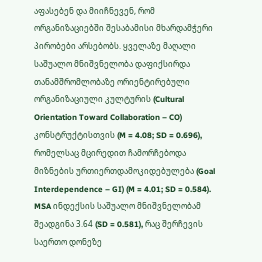აფასებენ და მიიჩნევენ, რომ ორგანიზაციებში შესაბამისი მხარდამჭერი პირობები არსებობს. ყველაზე მაღალი საშუალო მნიშვნელობა დაფიქსირდა თანამშრომლობაზე ორიენტირებული ორგანიზაციული კულტურის (Cultural Orientation Toward Collaboration – CO) კონსტრუქტისთვის (M = 4.08; SD = 0.696), რომელსაც მცირედით ჩამორჩებოდა მიზნების ურთიერთდამოკიდებულება (Goal Interdependence – GI) (M = 4.01; SD = 0.584). MSA ინდექსის საშუალო მნიშვნელობამ შეადგინა 3.64 (SD = 0.581), რაც შერჩევის საერთო დონეზე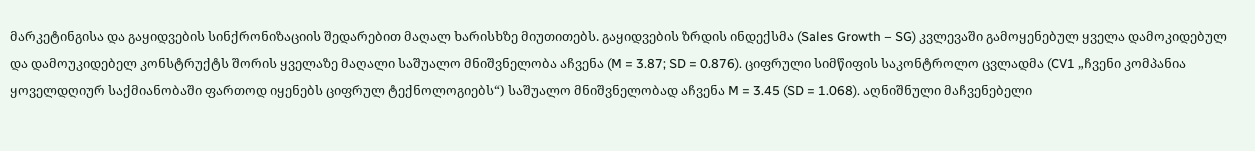მარკეტინგისა და გაყიდვების სინქრონიზაციის შედარებით მაღალ ხარისხზე მიუთითებს. გაყიდვების ზრდის ინდექსმა (Sales Growth – SG) კვლევაში გამოყენებულ ყველა დამოკიდებულ და დამოუკიდებელ კონსტრუქტს შორის ყველაზე მაღალი საშუალო მნიშვნელობა აჩვენა (M = 3.87; SD = 0.876). ციფრული სიმწიფის საკონტროლო ცვლადმა (CV1 „ჩვენი კომპანია ყოველდღიურ საქმიანობაში ფართოდ იყენებს ციფრულ ტექნოლოგიებს“) საშუალო მნიშვნელობად აჩვენა M = 3.45 (SD = 1.068). აღნიშნული მაჩვენებელი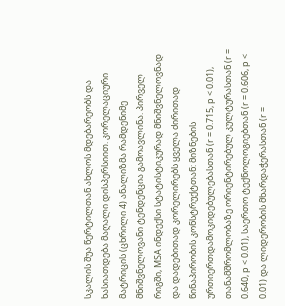სკალის შუა წერტილთან ახლოს მდებარეობს და ხასიათდება მაღალი დისპერსიით. კორელაციური მატრიცის (ცხრილი 4) ანალიზმა რამდენიმე მნიშვნელოვანი ტენდენცია გამოავლინა. პირველ რიგში, MSA ინდექსი სტატისტიკურად მნიშვნელოვნად და დადებითად კორელირებს ყველა ძირითად წინაპირობის კონსტრუქტთან: მიზნების ურთიერთდამოკიდებულებასთან (r = 0.715, p < 0.01), თანამშრომლობაზე ორიენტირებულ კულტურასთან (r = 0.640, p < 0.01), საერთო ტექნოლოგიებთან (r = 0.606, p < 0.01) და ლიდერობის მხარდაჭერასთან (r =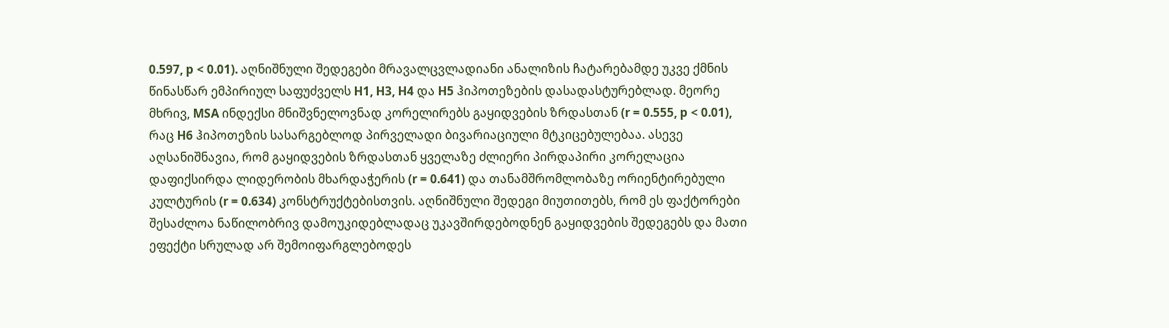0.597, p < 0.01). აღნიშნული შედეგები მრავალცვლადიანი ანალიზის ჩატარებამდე უკვე ქმნის წინასწარ ემპირიულ საფუძველს H1, H3, H4 და H5 ჰიპოთეზების დასადასტურებლად. მეორე მხრივ, MSA ინდექსი მნიშვნელოვნად კორელირებს გაყიდვების ზრდასთან (r = 0.555, p < 0.01), რაც H6 ჰიპოთეზის სასარგებლოდ პირველადი ბივარიაციული მტკიცებულებაა. ასევე აღსანიშნავია, რომ გაყიდვების ზრდასთან ყველაზე ძლიერი პირდაპირი კორელაცია დაფიქსირდა ლიდერობის მხარდაჭერის (r = 0.641) და თანამშრომლობაზე ორიენტირებული კულტურის (r = 0.634) კონსტრუქტებისთვის. აღნიშნული შედეგი მიუთითებს, რომ ეს ფაქტორები შესაძლოა ნაწილობრივ დამოუკიდებლადაც უკავშირდებოდნენ გაყიდვების შედეგებს და მათი ეფექტი სრულად არ შემოიფარგლებოდეს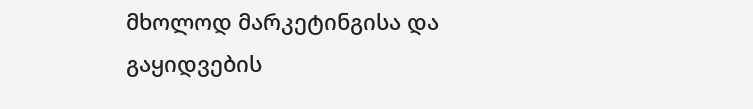მხოლოდ მარკეტინგისა და გაყიდვების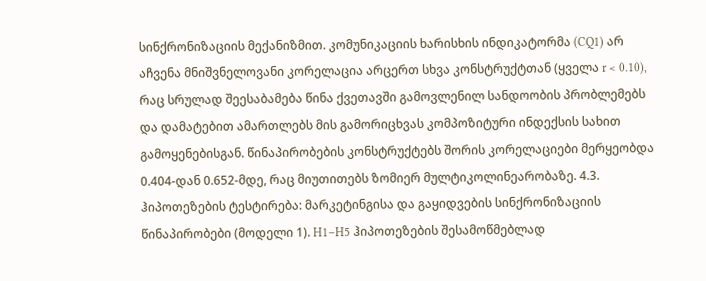სინქრონიზაციის მექანიზმით. კომუნიკაციის ხარისხის ინდიკატორმა (CQ1) არ აჩვენა მნიშვნელოვანი კორელაცია არცერთ სხვა კონსტრუქტთან (ყველა r < 0.10), რაც სრულად შეესაბამება წინა ქვეთავში გამოვლენილ სანდოობის პრობლემებს და დამატებით ამართლებს მის გამორიცხვას კომპოზიტური ინდექსის სახით გამოყენებისგან. წინაპირობების კონსტრუქტებს შორის კორელაციები მერყეობდა 0.404-დან 0.652-მდე, რაც მიუთითებს ზომიერ მულტიკოლინეარობაზე. 4.3. ჰიპოთეზების ტესტირება: მარკეტინგისა და გაყიდვების სინქრონიზაციის წინაპირობები (მოდელი 1). H1–H5 ჰიპოთეზების შესამოწმებლად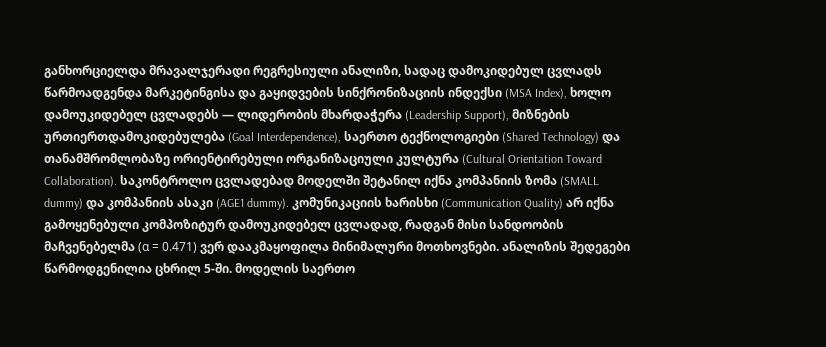განხორციელდა მრავალჯერადი რეგრესიული ანალიზი, სადაც დამოკიდებულ ცვლადს წარმოადგენდა მარკეტინგისა და გაყიდვების სინქრონიზაციის ინდექსი (MSA Index), ხოლო დამოუკიდებელ ცვლადებს — ლიდერობის მხარდაჭერა (Leadership Support), მიზნების ურთიერთდამოკიდებულება (Goal Interdependence), საერთო ტექნოლოგიები (Shared Technology) და თანამშრომლობაზე ორიენტირებული ორგანიზაციული კულტურა (Cultural Orientation Toward Collaboration). საკონტროლო ცვლადებად მოდელში შეტანილ იქნა კომპანიის ზომა (SMALL dummy) და კომპანიის ასაკი (AGE1 dummy). კომუნიკაციის ხარისხი (Communication Quality) არ იქნა გამოყენებული კომპოზიტურ დამოუკიდებელ ცვლადად, რადგან მისი სანდოობის მაჩვენებელმა (α = 0.471) ვერ დააკმაყოფილა მინიმალური მოთხოვნები. ანალიზის შედეგები წარმოდგენილია ცხრილ 5-ში. მოდელის საერთო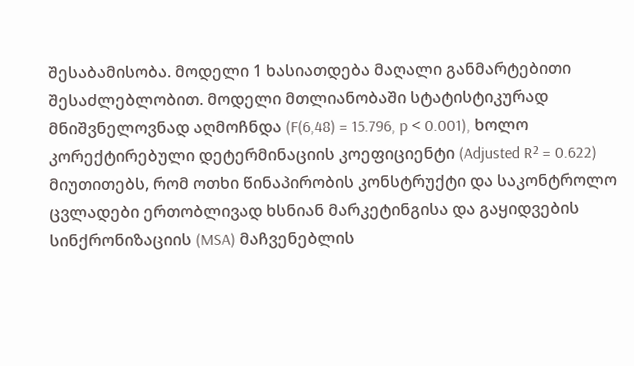შესაბამისობა. მოდელი 1 ხასიათდება მაღალი განმარტებითი შესაძლებლობით. მოდელი მთლიანობაში სტატისტიკურად მნიშვნელოვნად აღმოჩნდა (F(6,48) = 15.796, p < 0.001), ხოლო კორექტირებული დეტერმინაციის კოეფიციენტი (Adjusted R² = 0.622) მიუთითებს, რომ ოთხი წინაპირობის კონსტრუქტი და საკონტროლო ცვლადები ერთობლივად ხსნიან მარკეტინგისა და გაყიდვების სინქრონიზაციის (MSA) მაჩვენებლის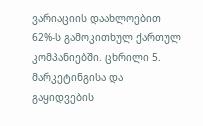ვარიაციის დაახლოებით 62%-ს გამოკითხულ ქართულ კომპანიებში. ცხრილი 5. მარკეტინგისა და გაყიდვების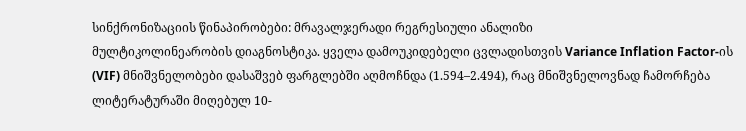სინქრონიზაციის წინაპირობები: მრავალჯერადი რეგრესიული ანალიზი
მულტიკოლინეარობის დიაგნოსტიკა. ყველა დამოუკიდებელი ცვლადისთვის Variance Inflation Factor-ის (VIF) მნიშვნელობები დასაშვებ ფარგლებში აღმოჩნდა (1.594–2.494), რაც მნიშვნელოვნად ჩამორჩება ლიტერატურაში მიღებულ 10-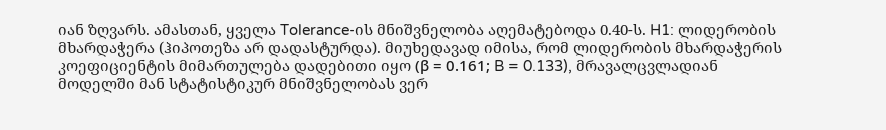იან ზღვარს. ამასთან, ყველა Tolerance-ის მნიშვნელობა აღემატებოდა 0.40-ს. H1: ლიდერობის მხარდაჭერა (ჰიპოთეზა არ დადასტურდა). მიუხედავად იმისა, რომ ლიდერობის მხარდაჭერის კოეფიციენტის მიმართულება დადებითი იყო (β = 0.161; B = 0.133), მრავალცვლადიან მოდელში მან სტატისტიკურ მნიშვნელობას ვერ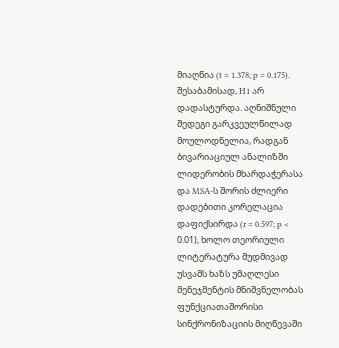მიაღწია (t = 1.378; p = 0.175). შესაბამისად, H1 არ დადასტურდა. აღნიშნული შედეგი გარკვეულწილად მოულოდნელია, რადგან ბივარიაციულ ანალიზში ლიდერობის მხარდაჭერასა და MSA-ს შორის ძლიერი დადებითი კორელაცია დაფიქსირდა (r = 0.597; p < 0.01), ხოლო თეორიული ლიტერატურა მუდმივად უსვამს ხაზს უმაღლესი მენეჯმენტის მნიშვნელობას ფუნქციათაშორისი სინქრონიზაციის მიღწევაში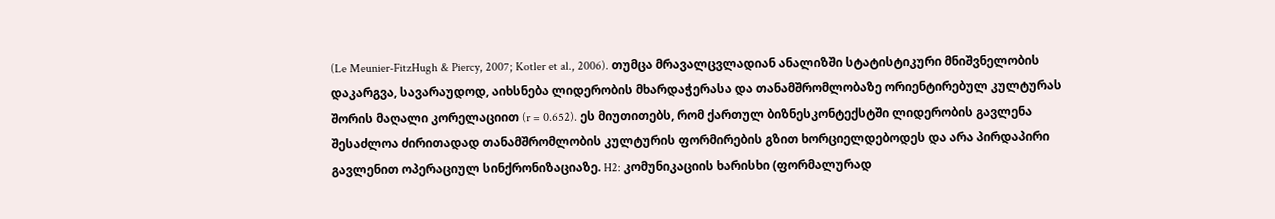(Le Meunier-FitzHugh & Piercy, 2007; Kotler et al., 2006). თუმცა მრავალცვლადიან ანალიზში სტატისტიკური მნიშვნელობის დაკარგვა, სავარაუდოდ, აიხსნება ლიდერობის მხარდაჭერასა და თანამშრომლობაზე ორიენტირებულ კულტურას შორის მაღალი კორელაციით (r = 0.652). ეს მიუთითებს, რომ ქართულ ბიზნესკონტექსტში ლიდერობის გავლენა შესაძლოა ძირითადად თანამშრომლობის კულტურის ფორმირების გზით ხორციელდებოდეს და არა პირდაპირი გავლენით ოპერაციულ სინქრონიზაციაზე. H2: კომუნიკაციის ხარისხი (ფორმალურად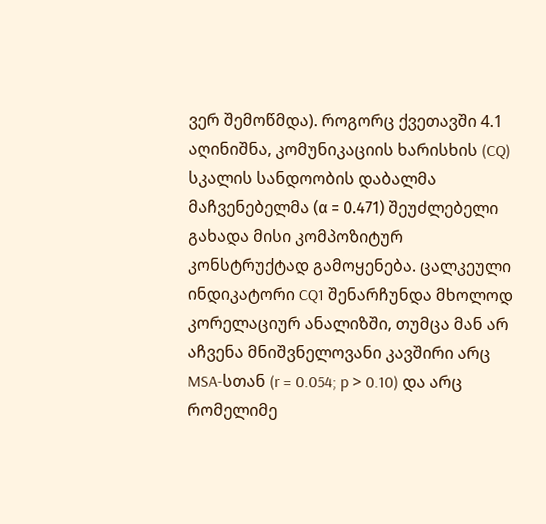ვერ შემოწმდა). როგორც ქვეთავში 4.1 აღინიშნა, კომუნიკაციის ხარისხის (CQ) სკალის სანდოობის დაბალმა მაჩვენებელმა (α = 0.471) შეუძლებელი გახადა მისი კომპოზიტურ კონსტრუქტად გამოყენება. ცალკეული ინდიკატორი CQ1 შენარჩუნდა მხოლოდ კორელაციურ ანალიზში, თუმცა მან არ აჩვენა მნიშვნელოვანი კავშირი არც MSA-სთან (r = 0.054; p > 0.10) და არც რომელიმე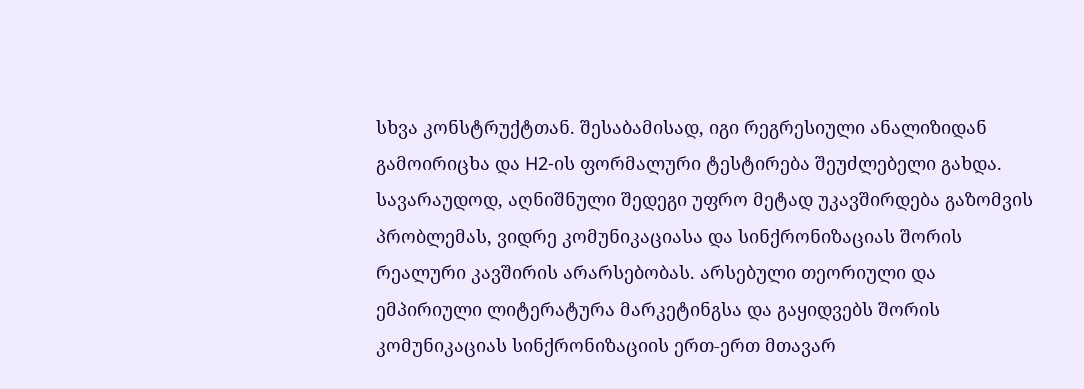სხვა კონსტრუქტთან. შესაბამისად, იგი რეგრესიული ანალიზიდან გამოირიცხა და H2-ის ფორმალური ტესტირება შეუძლებელი გახდა. სავარაუდოდ, აღნიშნული შედეგი უფრო მეტად უკავშირდება გაზომვის პრობლემას, ვიდრე კომუნიკაციასა და სინქრონიზაციას შორის რეალური კავშირის არარსებობას. არსებული თეორიული და ემპირიული ლიტერატურა მარკეტინგსა და გაყიდვებს შორის კომუნიკაციას სინქრონიზაციის ერთ-ერთ მთავარ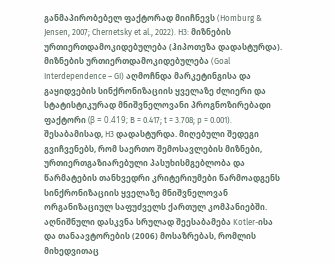განმაპირობებელ ფაქტორად მიიჩნევს (Homburg & Jensen, 2007; Chernetsky et al., 2022). H3: მიზნების ურთიერთდამოკიდებულება (ჰიპოთეზა დადასტურდა). მიზნების ურთიერთდამოკიდებულება (Goal Interdependence – GI) აღმოჩნდა მარკეტინგისა და გაყიდვების სინქრონიზაციის ყველაზე ძლიერი და სტატისტიკურად მნიშვნელოვანი პროგნოზირებადი ფაქტორი (β = 0.419; B = 0.417; t = 3.708; p = 0.001). შესაბამისად, H3 დადასტურდა. მიღებული შედეგი გვიჩვენებს, რომ საერთო შემოსავლების მიზნები, ურთიერთგაზიარებული პასუხისმგებლობა და წარმატების თანხვედრი კრიტერიუმები წარმოადგენს სინქრონიზაციის ყველაზე მნიშვნელოვან ორგანიზაციულ საფუძველს ქართულ კომპანიებში. აღნიშნული დასკვნა სრულად შეესაბამება Kotler-ისა და თანაავტორების (2006) მოსაზრებას, რომლის მიხედვითაც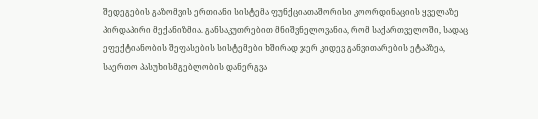შედეგების გაზომვის ერთიანი სისტემა ფუნქციათაშორისი კოორდინაციის ყველაზე პირდაპირი მექანიზმია. განსაკუთრებით მნიშვნელოვანია, რომ საქართველოში, სადაც ეფექტიანობის შეფასების სისტემები ხშირად ჯერ კიდევ განვითარების ეტაპზეა, საერთო პასუხისმგებლობის დანერგვა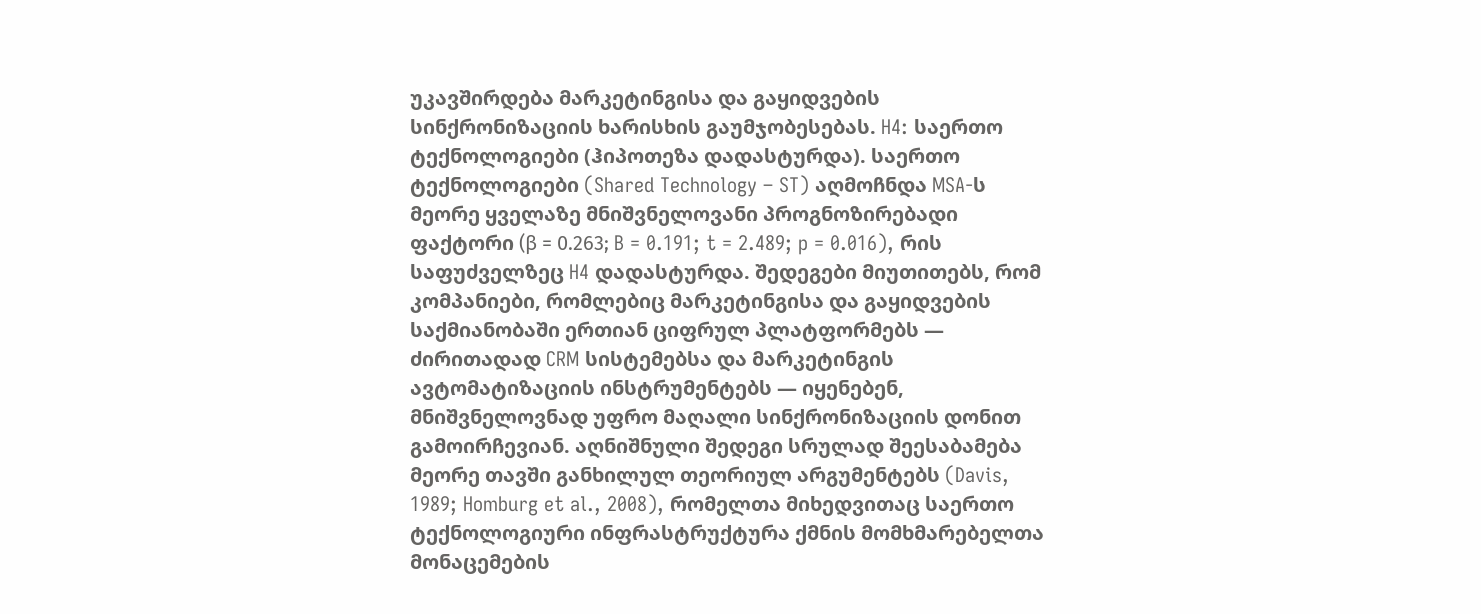უკავშირდება მარკეტინგისა და გაყიდვების სინქრონიზაციის ხარისხის გაუმჯობესებას. H4: საერთო ტექნოლოგიები (ჰიპოთეზა დადასტურდა). საერთო ტექნოლოგიები (Shared Technology – ST) აღმოჩნდა MSA-ს მეორე ყველაზე მნიშვნელოვანი პროგნოზირებადი ფაქტორი (β = 0.263; B = 0.191; t = 2.489; p = 0.016), რის საფუძველზეც H4 დადასტურდა. შედეგები მიუთითებს, რომ კომპანიები, რომლებიც მარკეტინგისა და გაყიდვების საქმიანობაში ერთიან ციფრულ პლატფორმებს — ძირითადად CRM სისტემებსა და მარკეტინგის ავტომატიზაციის ინსტრუმენტებს — იყენებენ, მნიშვნელოვნად უფრო მაღალი სინქრონიზაციის დონით გამოირჩევიან. აღნიშნული შედეგი სრულად შეესაბამება მეორე თავში განხილულ თეორიულ არგუმენტებს (Davis, 1989; Homburg et al., 2008), რომელთა მიხედვითაც საერთო ტექნოლოგიური ინფრასტრუქტურა ქმნის მომხმარებელთა მონაცემების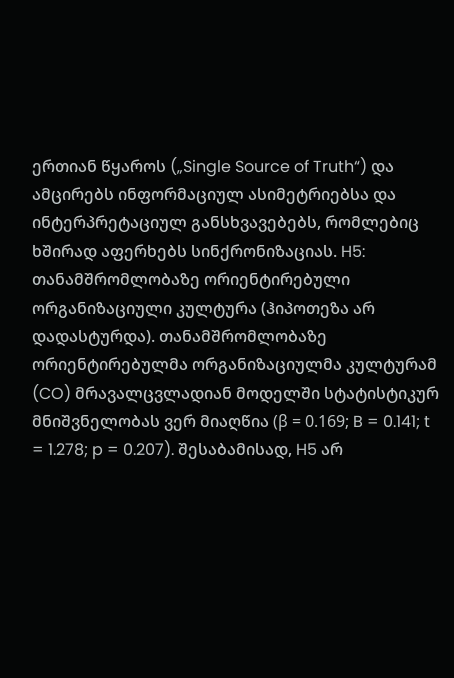ერთიან წყაროს („Single Source of Truth“) და ამცირებს ინფორმაციულ ასიმეტრიებსა და ინტერპრეტაციულ განსხვავებებს, რომლებიც ხშირად აფერხებს სინქრონიზაციას. H5: თანამშრომლობაზე ორიენტირებული ორგანიზაციული კულტურა (ჰიპოთეზა არ დადასტურდა). თანამშრომლობაზე ორიენტირებულმა ორგანიზაციულმა კულტურამ (CO) მრავალცვლადიან მოდელში სტატისტიკურ მნიშვნელობას ვერ მიაღწია (β = 0.169; B = 0.141; t = 1.278; p = 0.207). შესაბამისად, H5 არ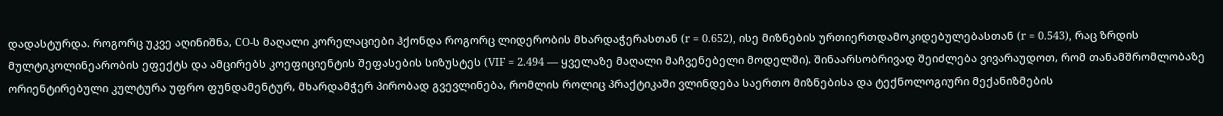დადასტურდა. როგორც უკვე აღინიშნა, CO-ს მაღალი კორელაციები ჰქონდა როგორც ლიდერობის მხარდაჭერასთან (r = 0.652), ისე მიზნების ურთიერთდამოკიდებულებასთან (r = 0.543), რაც ზრდის მულტიკოლინეარობის ეფექტს და ამცირებს კოეფიციენტის შეფასების სიზუსტეს (VIF = 2.494 — ყველაზე მაღალი მაჩვენებელი მოდელში). შინაარსობრივად შეიძლება ვივარაუდოთ, რომ თანამშრომლობაზე ორიენტირებული კულტურა უფრო ფუნდამენტურ, მხარდამჭერ პირობად გვევლინება, რომლის როლიც პრაქტიკაში ვლინდება საერთო მიზნებისა და ტექნოლოგიური მექანიზმების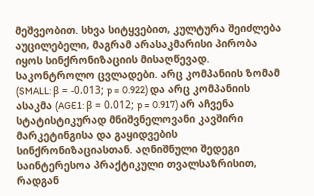მეშვეობით. სხვა სიტყვებით, კულტურა შეიძლება აუცილებელი, მაგრამ არასაკმარისი პირობა იყოს სინქრონიზაციის მისაღწევად. საკონტროლო ცვლადები. არც კომპანიის ზომამ (SMALL: β = -0.013; p = 0.922) და არც კომპანიის ასაკმა (AGE1: β = 0.012; p = 0.917) არ აჩვენა სტატისტიკურად მნიშვნელოვანი კავშირი მარკეტინგისა და გაყიდვების სინქრონიზაციასთან. აღნიშნული შედეგი საინტერესოა პრაქტიკული თვალსაზრისით, რადგან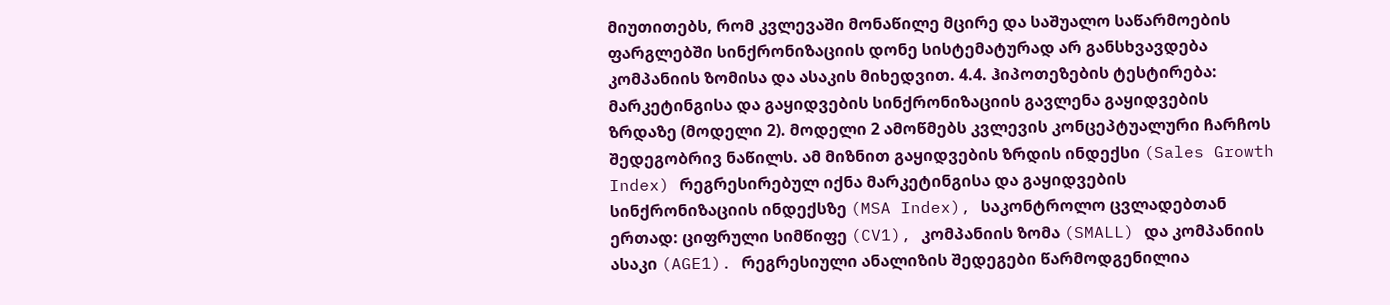მიუთითებს, რომ კვლევაში მონაწილე მცირე და საშუალო საწარმოების ფარგლებში სინქრონიზაციის დონე სისტემატურად არ განსხვავდება კომპანიის ზომისა და ასაკის მიხედვით. 4.4. ჰიპოთეზების ტესტირება: მარკეტინგისა და გაყიდვების სინქრონიზაციის გავლენა გაყიდვების ზრდაზე (მოდელი 2). მოდელი 2 ამოწმებს კვლევის კონცეპტუალური ჩარჩოს შედეგობრივ ნაწილს. ამ მიზნით გაყიდვების ზრდის ინდექსი (Sales Growth Index) რეგრესირებულ იქნა მარკეტინგისა და გაყიდვების სინქრონიზაციის ინდექსზე (MSA Index), საკონტროლო ცვლადებთან ერთად: ციფრული სიმწიფე (CV1), კომპანიის ზომა (SMALL) და კომპანიის ასაკი (AGE1). რეგრესიული ანალიზის შედეგები წარმოდგენილია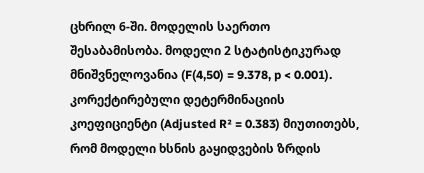ცხრილ 6-ში. მოდელის საერთო შესაბამისობა. მოდელი 2 სტატისტიკურად მნიშვნელოვანია (F(4,50) = 9.378, p < 0.001). კორექტირებული დეტერმინაციის კოეფიციენტი (Adjusted R² = 0.383) მიუთითებს, რომ მოდელი ხსნის გაყიდვების ზრდის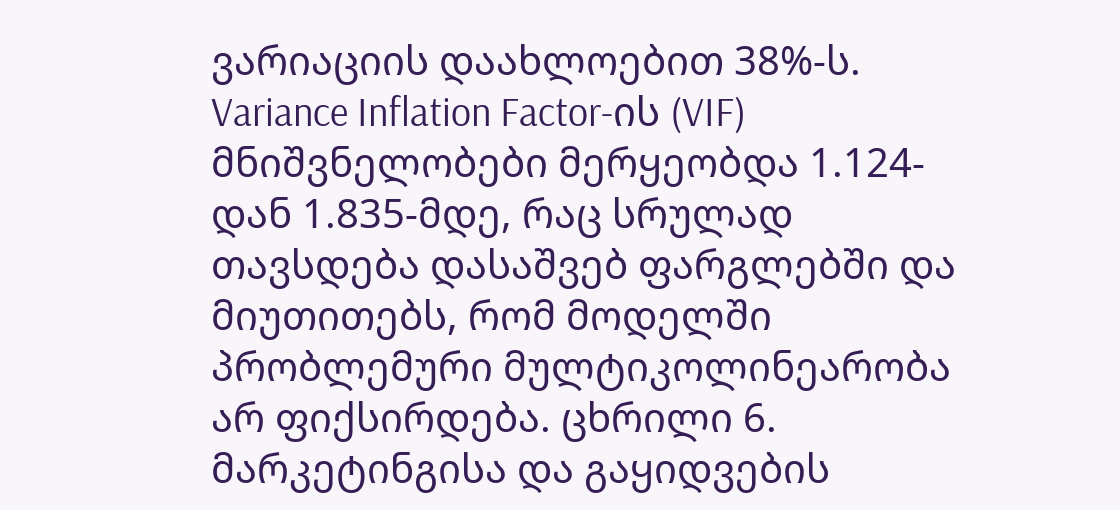ვარიაციის დაახლოებით 38%-ს. Variance Inflation Factor-ის (VIF) მნიშვნელობები მერყეობდა 1.124-დან 1.835-მდე, რაც სრულად თავსდება დასაშვებ ფარგლებში და მიუთითებს, რომ მოდელში პრობლემური მულტიკოლინეარობა არ ფიქსირდება. ცხრილი 6. მარკეტინგისა და გაყიდვების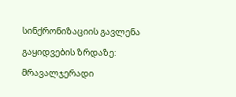სინქრონიზაციის გავლენა გაყიდვების ზრდაზე: მრავალჯერადი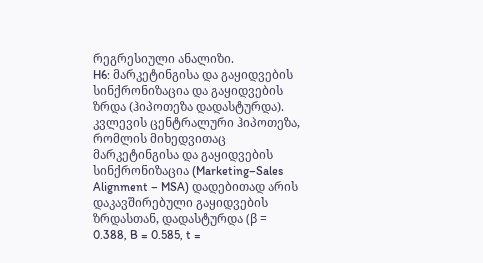რეგრესიული ანალიზი.
H6: მარკეტინგისა და გაყიდვების სინქრონიზაცია და გაყიდვების ზრდა (ჰიპოთეზა დადასტურდა). კვლევის ცენტრალური ჰიპოთეზა, რომლის მიხედვითაც მარკეტინგისა და გაყიდვების სინქრონიზაცია (Marketing–Sales Alignment – MSA) დადებითად არის დაკავშირებული გაყიდვების ზრდასთან, დადასტურდა (β = 0.388, B = 0.585, t =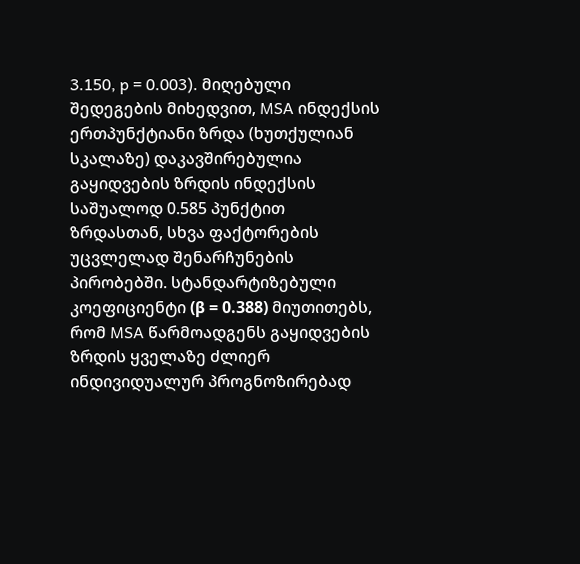3.150, p = 0.003). მიღებული შედეგების მიხედვით, MSA ინდექსის ერთპუნქტიანი ზრდა (ხუთქულიან სკალაზე) დაკავშირებულია გაყიდვების ზრდის ინდექსის საშუალოდ 0.585 პუნქტით ზრდასთან, სხვა ფაქტორების უცვლელად შენარჩუნების პირობებში. სტანდარტიზებული კოეფიციენტი (β = 0.388) მიუთითებს, რომ MSA წარმოადგენს გაყიდვების ზრდის ყველაზე ძლიერ ინდივიდუალურ პროგნოზირებად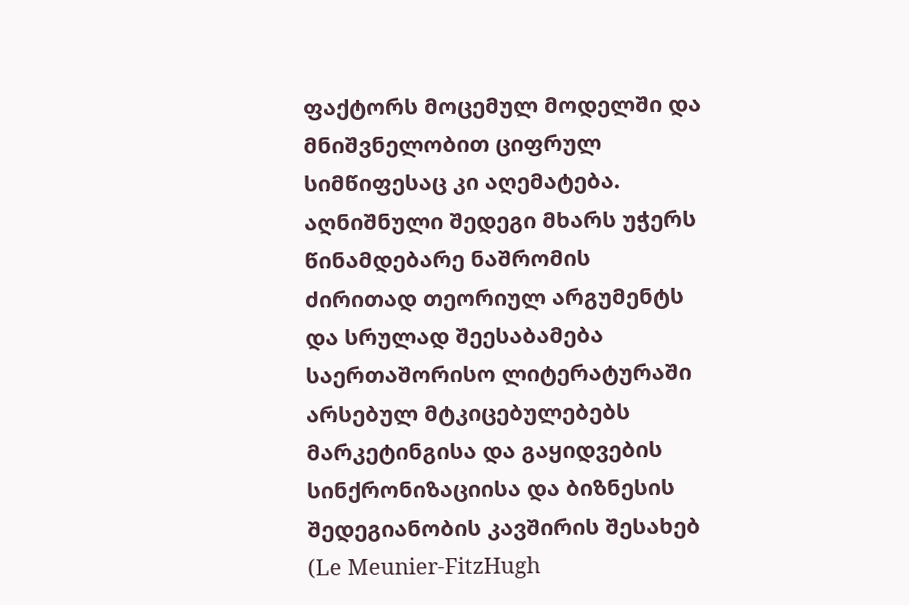ფაქტორს მოცემულ მოდელში და მნიშვნელობით ციფრულ სიმწიფესაც კი აღემატება. აღნიშნული შედეგი მხარს უჭერს წინამდებარე ნაშრომის ძირითად თეორიულ არგუმენტს და სრულად შეესაბამება საერთაშორისო ლიტერატურაში არსებულ მტკიცებულებებს მარკეტინგისა და გაყიდვების სინქრონიზაციისა და ბიზნესის შედეგიანობის კავშირის შესახებ (Le Meunier-FitzHugh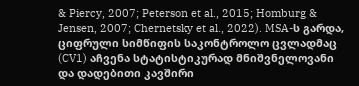& Piercy, 2007; Peterson et al., 2015; Homburg & Jensen, 2007; Chernetsky et al., 2022). MSA-ს გარდა, ციფრული სიმწიფის საკონტროლო ცვლადმაც (CV1) აჩვენა სტატისტიკურად მნიშვნელოვანი და დადებითი კავშირი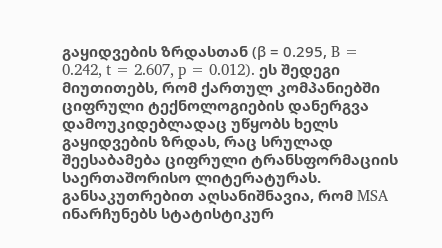გაყიდვების ზრდასთან (β = 0.295, B = 0.242, t = 2.607, p = 0.012). ეს შედეგი მიუთითებს, რომ ქართულ კომპანიებში ციფრული ტექნოლოგიების დანერგვა დამოუკიდებლადაც უწყობს ხელს გაყიდვების ზრდას, რაც სრულად შეესაბამება ციფრული ტრანსფორმაციის საერთაშორისო ლიტერატურას. განსაკუთრებით აღსანიშნავია, რომ MSA ინარჩუნებს სტატისტიკურ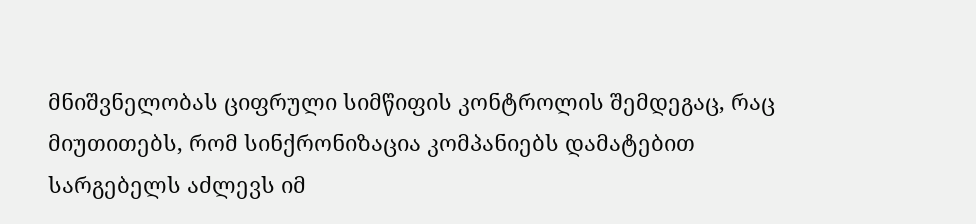მნიშვნელობას ციფრული სიმწიფის კონტროლის შემდეგაც, რაც მიუთითებს, რომ სინქრონიზაცია კომპანიებს დამატებით სარგებელს აძლევს იმ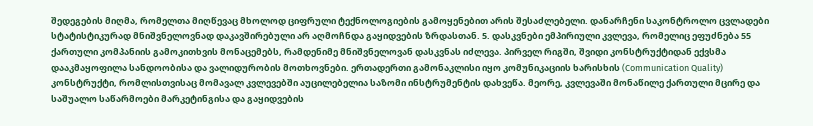შედეგების მიღმა, რომელთა მიღწევაც მხოლოდ ციფრული ტექნოლოგიების გამოყენებით არის შესაძლებელი. დანარჩენი საკონტროლო ცვლადები სტატისტიკურად მნიშვნელოვნად დაკავშირებული არ აღმოჩნდა გაყიდვების ზრდასთან. 5. დასკვნები ემპირიული კვლევა, რომელიც ეფუძნება 55 ქართული კომპანიის გამოკითხვის მონაცემებს, რამდენიმე მნიშვნელოვან დასკვნას იძლევა. პირველ რიგში, შვიდი კონსტრუქტიდან ექვსმა დააკმაყოფილა სანდოობისა და ვალიდურობის მოთხოვნები. ერთადერთი გამონაკლისი იყო კომუნიკაციის ხარისხის (Communication Quality) კონსტრუქტი, რომლისთვისაც მომავალ კვლევებში აუცილებელია საზომი ინსტრუმენტის დახვეწა. მეორე, კვლევაში მონაწილე ქართული მცირე და საშუალო საწარმოები მარკეტინგისა და გაყიდვების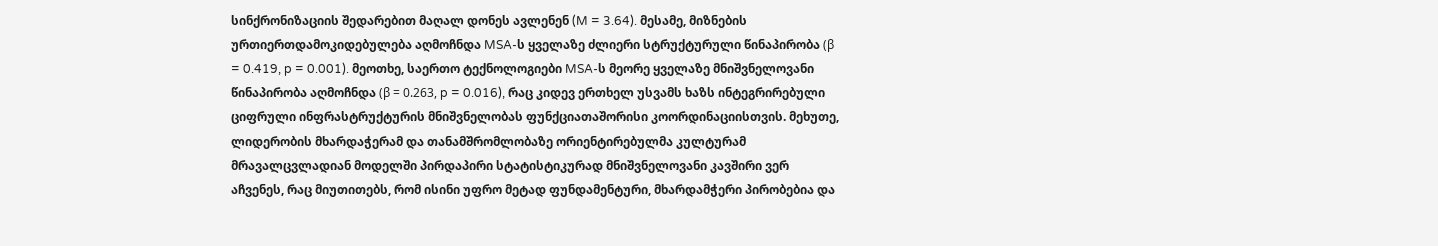სინქრონიზაციის შედარებით მაღალ დონეს ავლენენ (M = 3.64). მესამე, მიზნების ურთიერთდამოკიდებულება აღმოჩნდა MSA-ს ყველაზე ძლიერი სტრუქტურული წინაპირობა (β = 0.419, p = 0.001). მეოთხე, საერთო ტექნოლოგიები MSA-ს მეორე ყველაზე მნიშვნელოვანი წინაპირობა აღმოჩნდა (β = 0.263, p = 0.016), რაც კიდევ ერთხელ უსვამს ხაზს ინტეგრირებული ციფრული ინფრასტრუქტურის მნიშვნელობას ფუნქციათაშორისი კოორდინაციისთვის. მეხუთე, ლიდერობის მხარდაჭერამ და თანამშრომლობაზე ორიენტირებულმა კულტურამ მრავალცვლადიან მოდელში პირდაპირი სტატისტიკურად მნიშვნელოვანი კავშირი ვერ აჩვენეს, რაც მიუთითებს, რომ ისინი უფრო მეტად ფუნდამენტური, მხარდამჭერი პირობებია და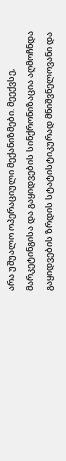არა უშუალო ოპერაციული მექანიზმები. მეექვსე, მარკეტინგისა და გაყიდვების სინქრონიზაცია აღმოჩნდა გაყიდვების ზრდის სტატისტიკურად მნიშვნელოვანი და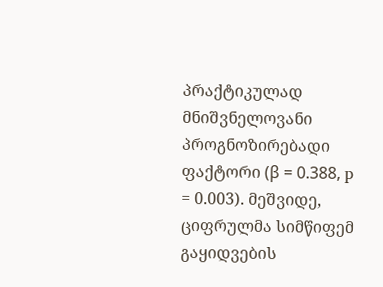პრაქტიკულად მნიშვნელოვანი პროგნოზირებადი ფაქტორი (β = 0.388, p = 0.003). მეშვიდე, ციფრულმა სიმწიფემ გაყიდვების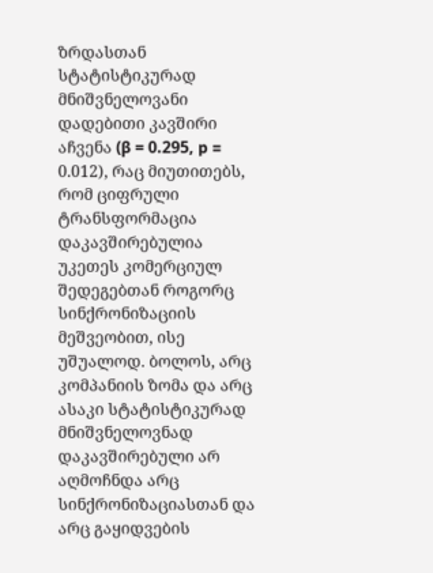ზრდასთან სტატისტიკურად მნიშვნელოვანი დადებითი კავშირი აჩვენა (β = 0.295, p = 0.012), რაც მიუთითებს, რომ ციფრული ტრანსფორმაცია დაკავშირებულია უკეთეს კომერციულ შედეგებთან როგორც სინქრონიზაციის მეშვეობით, ისე უშუალოდ. ბოლოს, არც კომპანიის ზომა და არც ასაკი სტატისტიკურად მნიშვნელოვნად დაკავშირებული არ აღმოჩნდა არც სინქრონიზაციასთან და არც გაყიდვების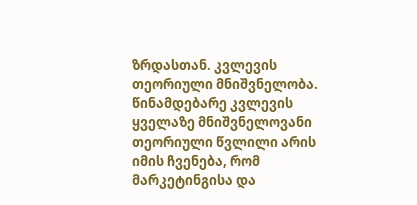ზრდასთან. კვლევის თეორიული მნიშვნელობა. წინამდებარე კვლევის ყველაზე მნიშვნელოვანი თეორიული წვლილი არის იმის ჩვენება, რომ მარკეტინგისა და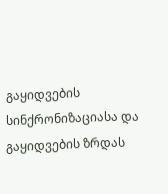გაყიდვების სინქრონიზაციასა და გაყიდვების ზრდას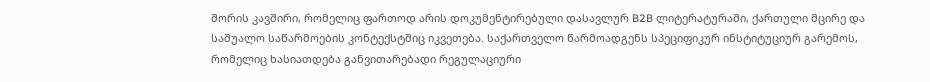შორის კავშირი, რომელიც ფართოდ არის დოკუმენტირებული დასავლურ B2B ლიტერატურაში, ქართული მცირე და საშუალო საწარმოების კონტექსტშიც იკვეთება. საქართველო წარმოადგენს სპეციფიკურ ინსტიტუციურ გარემოს, რომელიც ხასიათდება განვითარებადი რეგულაციური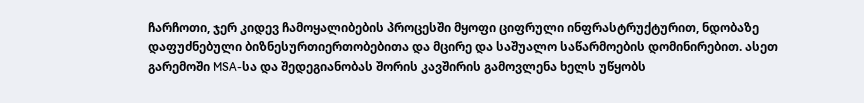ჩარჩოთი, ჯერ კიდევ ჩამოყალიბების პროცესში მყოფი ციფრული ინფრასტრუქტურით, ნდობაზე დაფუძნებული ბიზნესურთიერთობებითა და მცირე და საშუალო საწარმოების დომინირებით. ასეთ გარემოში MSA-სა და შედეგიანობას შორის კავშირის გამოვლენა ხელს უწყობს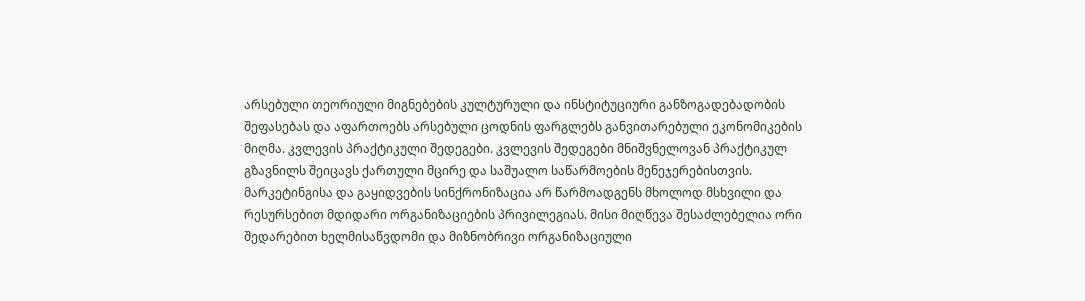არსებული თეორიული მიგნებების კულტურული და ინსტიტუციური განზოგადებადობის შეფასებას და აფართოებს არსებული ცოდნის ფარგლებს განვითარებული ეკონომიკების მიღმა. კვლევის პრაქტიკული შედეგები. კვლევის შედეგები მნიშვნელოვან პრაქტიკულ გზავნილს შეიცავს ქართული მცირე და საშუალო საწარმოების მენეჯერებისთვის. მარკეტინგისა და გაყიდვების სინქრონიზაცია არ წარმოადგენს მხოლოდ მსხვილი და რესურსებით მდიდარი ორგანიზაციების პრივილეგიას. მისი მიღწევა შესაძლებელია ორი შედარებით ხელმისაწვდომი და მიზნობრივი ორგანიზაციული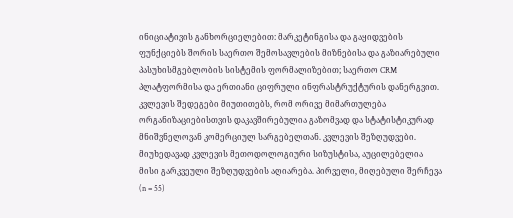ინიციატივის განხორციელებით: მარკეტინგისა და გაყიდვების ფუნქციებს შორის საერთო შემოსავლების მიზნებისა და გაზიარებული პასუხისმგებლობის სისტემის ფორმალიზებით; საერთო CRM პლატფორმისა და ერთიანი ციფრული ინფრასტრუქტურის დანერგვით. კვლევის შედეგები მიუთითებს, რომ ორივე მიმართულება ორგანიზაციებისთვის დაკავშირებულია გაზომვად და სტატისტიკურად მნიშვნელოვან კომერციულ სარგებელთან. კვლევის შეზღუდვები. მიუხედავად კვლევის მეთოდოლოგიური სიზუსტისა, აუცილებელია მისი გარკვეული შეზღუდვების აღიარება. პირველი, მიღებული შერჩევა (n = 55)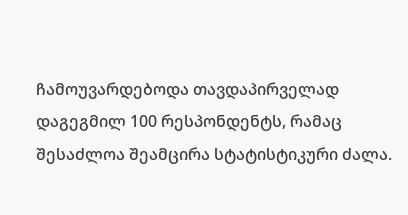ჩამოუვარდებოდა თავდაპირველად დაგეგმილ 100 რესპონდენტს, რამაც შესაძლოა შეამცირა სტატისტიკური ძალა.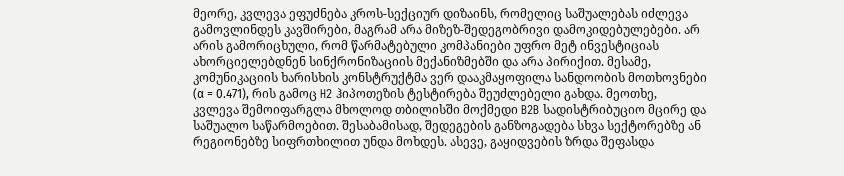მეორე, კვლევა ეფუძნება კროს-სექციურ დიზაინს, რომელიც საშუალებას იძლევა გამოვლინდეს კავშირები, მაგრამ არა მიზეზ-შედეგობრივი დამოკიდებულებები. არ არის გამორიცხული, რომ წარმატებული კომპანიები უფრო მეტ ინვესტიციას ახორციელებდნენ სინქრონიზაციის მექანიზმებში და არა პირიქით. მესამე, კომუნიკაციის ხარისხის კონსტრუქტმა ვერ დააკმაყოფილა სანდოობის მოთხოვნები (α = 0.471), რის გამოც H2 ჰიპოთეზის ტესტირება შეუძლებელი გახდა. მეოთხე, კვლევა შემოიფარგლა მხოლოდ თბილისში მოქმედი B2B სადისტრიბუციო მცირე და საშუალო საწარმოებით. შესაბამისად, შედეგების განზოგადება სხვა სექტორებზე ან რეგიონებზე სიფრთხილით უნდა მოხდეს. ასევე, გაყიდვების ზრდა შეფასდა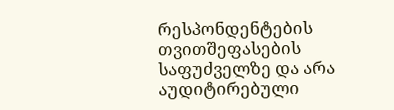რესპონდენტების თვითშეფასების საფუძველზე და არა აუდიტირებული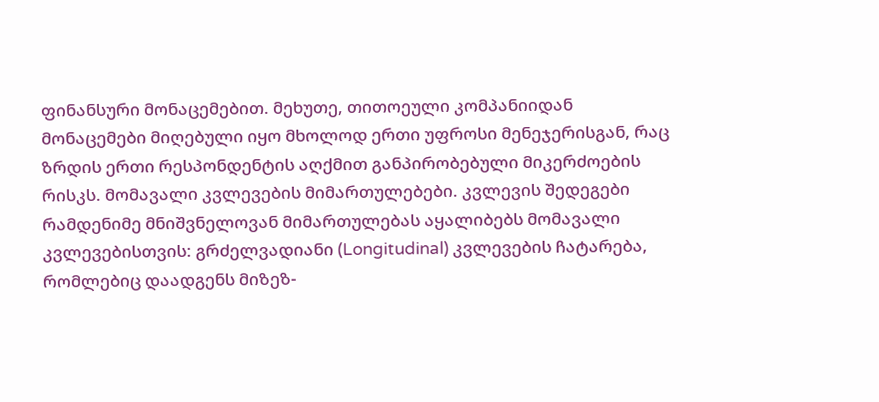ფინანსური მონაცემებით. მეხუთე, თითოეული კომპანიიდან მონაცემები მიღებული იყო მხოლოდ ერთი უფროსი მენეჯერისგან, რაც ზრდის ერთი რესპონდენტის აღქმით განპირობებული მიკერძოების რისკს. მომავალი კვლევების მიმართულებები. კვლევის შედეგები რამდენიმე მნიშვნელოვან მიმართულებას აყალიბებს მომავალი კვლევებისთვის: გრძელვადიანი (Longitudinal) კვლევების ჩატარება, რომლებიც დაადგენს მიზეზ-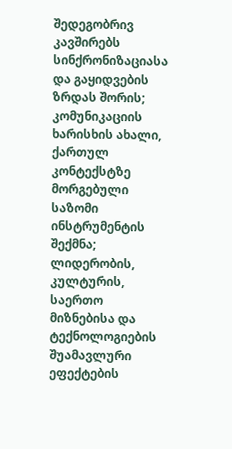შედეგობრივ კავშირებს სინქრონიზაციასა და გაყიდვების ზრდას შორის; კომუნიკაციის ხარისხის ახალი, ქართულ კონტექსტზე მორგებული საზომი ინსტრუმენტის შექმნა; ლიდერობის, კულტურის, საერთო მიზნებისა და ტექნოლოგიების შუამავლური ეფექტების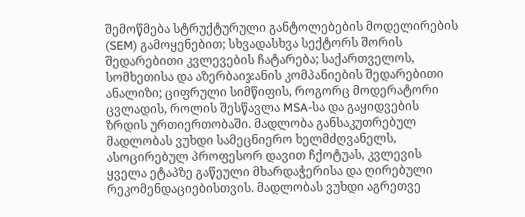შემოწმება სტრუქტურული განტოლებების მოდელირების (SEM) გამოყენებით; სხვადასხვა სექტორს შორის შედარებითი კვლევების ჩატარება; საქართველოს, სომხეთისა და აზერბაიჯანის კომპანიების შედარებითი ანალიზი; ციფრული სიმწიფის, როგორც მოდერატორი ცვლადის, როლის შესწავლა MSA-სა და გაყიდვების ზრდის ურთიერთობაში. მადლობა განსაკუთრებულ მადლობას ვუხდი სამეცნიერო ხელმძღვანელს, ასოცირებულ პროფესორ დავით ჩქოტუას, კვლევის ყველა ეტაპზე გაწეული მხარდაჭერისა და ღირებული რეკომენდაციებისთვის. მადლობას ვუხდი აგრეთვე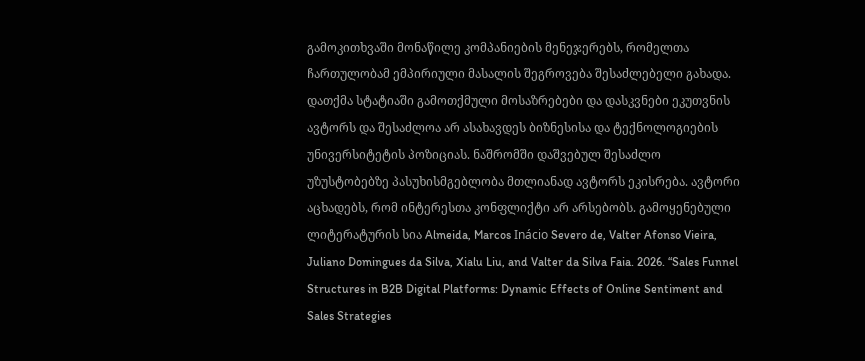გამოკითხვაში მონაწილე კომპანიების მენეჯერებს, რომელთა ჩართულობამ ემპირიული მასალის შეგროვება შესაძლებელი გახადა. დათქმა სტატიაში გამოთქმული მოსაზრებები და დასკვნები ეკუთვნის ავტორს და შესაძლოა არ ასახავდეს ბიზნესისა და ტექნოლოგიების უნივერსიტეტის პოზიციას. ნაშრომში დაშვებულ შესაძლო უზუსტობებზე პასუხისმგებლობა მთლიანად ავტორს ეკისრება. ავტორი აცხადებს, რომ ინტერესთა კონფლიქტი არ არსებობს. გამოყენებული ლიტერატურის სია Almeida, Marcos Inácio Severo de, Valter Afonso Vieira, Juliano Domingues da Silva, Xialu Liu, and Valter da Silva Faia. 2026. “Sales Funnel Structures in B2B Digital Platforms: Dynamic Effects of Online Sentiment and Sales Strategies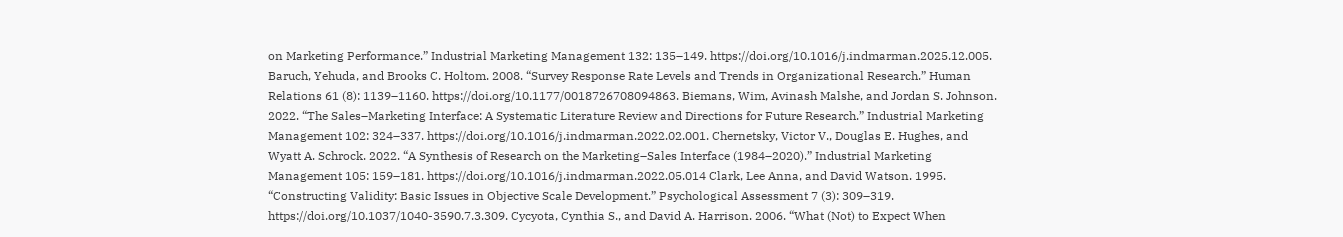on Marketing Performance.” Industrial Marketing Management 132: 135–149. https://doi.org/10.1016/j.indmarman.2025.12.005. Baruch, Yehuda, and Brooks C. Holtom. 2008. “Survey Response Rate Levels and Trends in Organizational Research.” Human Relations 61 (8): 1139–1160. https://doi.org/10.1177/0018726708094863. Biemans, Wim, Avinash Malshe, and Jordan S. Johnson. 2022. “The Sales–Marketing Interface: A Systematic Literature Review and Directions for Future Research.” Industrial Marketing Management 102: 324–337. https://doi.org/10.1016/j.indmarman.2022.02.001. Chernetsky, Victor V., Douglas E. Hughes, and Wyatt A. Schrock. 2022. “A Synthesis of Research on the Marketing–Sales Interface (1984–2020).” Industrial Marketing Management 105: 159–181. https://doi.org/10.1016/j.indmarman.2022.05.014 Clark, Lee Anna, and David Watson. 1995. “Constructing Validity: Basic Issues in Objective Scale Development.” Psychological Assessment 7 (3): 309–319. https://doi.org/10.1037/1040-3590.7.3.309. Cycyota, Cynthia S., and David A. Harrison. 2006. “What (Not) to Expect When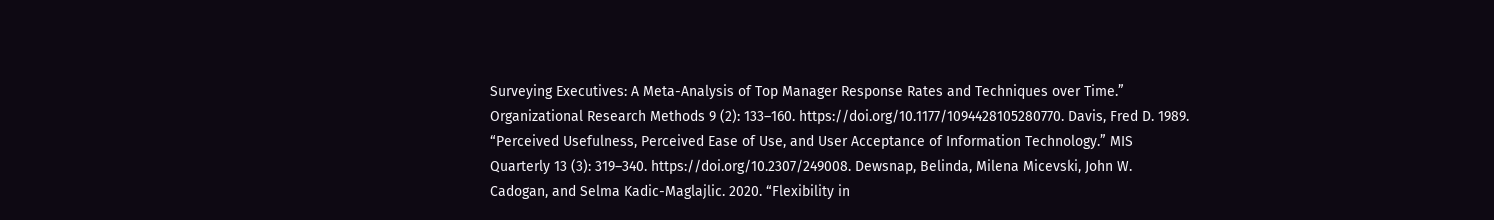Surveying Executives: A Meta-Analysis of Top Manager Response Rates and Techniques over Time.” Organizational Research Methods 9 (2): 133–160. https://doi.org/10.1177/1094428105280770. Davis, Fred D. 1989. “Perceived Usefulness, Perceived Ease of Use, and User Acceptance of Information Technology.” MIS Quarterly 13 (3): 319–340. https://doi.org/10.2307/249008. Dewsnap, Belinda, Milena Micevski, John W. Cadogan, and Selma Kadic-Maglajlic. 2020. “Flexibility in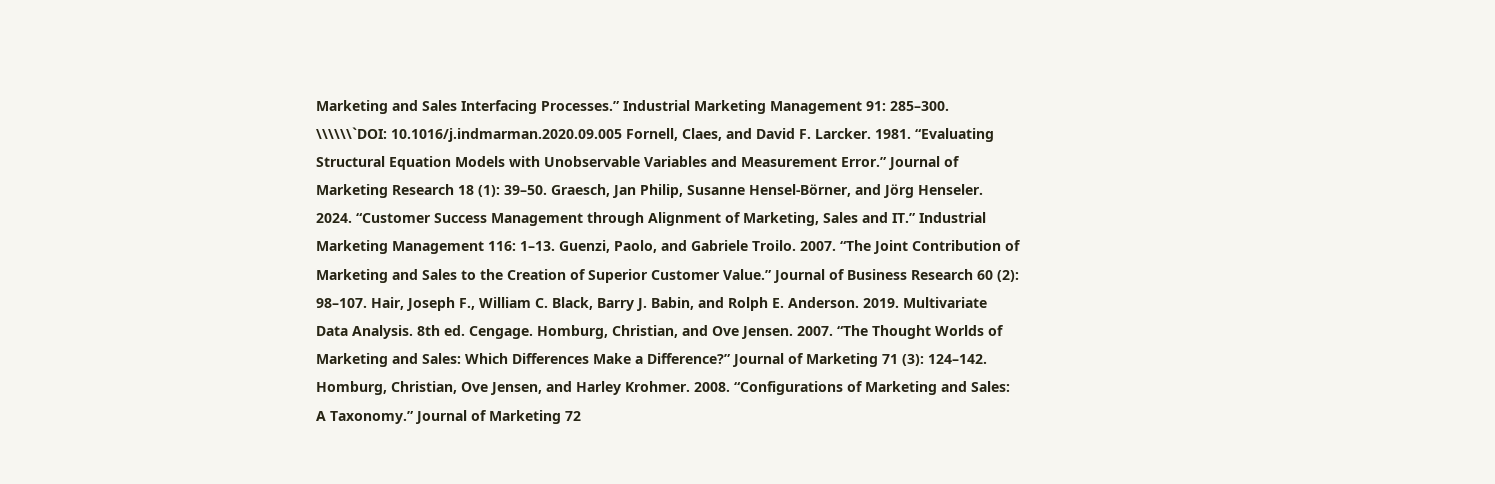Marketing and Sales Interfacing Processes.” Industrial Marketing Management 91: 285–300. \\\\\\`DOI: 10.1016/j.indmarman.2020.09.005 Fornell, Claes, and David F. Larcker. 1981. “Evaluating Structural Equation Models with Unobservable Variables and Measurement Error.” Journal of Marketing Research 18 (1): 39–50. Graesch, Jan Philip, Susanne Hensel-Börner, and Jörg Henseler. 2024. “Customer Success Management through Alignment of Marketing, Sales and IT.” Industrial Marketing Management 116: 1–13. Guenzi, Paolo, and Gabriele Troilo. 2007. “The Joint Contribution of Marketing and Sales to the Creation of Superior Customer Value.” Journal of Business Research 60 (2): 98–107. Hair, Joseph F., William C. Black, Barry J. Babin, and Rolph E. Anderson. 2019. Multivariate Data Analysis. 8th ed. Cengage. Homburg, Christian, and Ove Jensen. 2007. “The Thought Worlds of Marketing and Sales: Which Differences Make a Difference?” Journal of Marketing 71 (3): 124–142. Homburg, Christian, Ove Jensen, and Harley Krohmer. 2008. “Configurations of Marketing and Sales: A Taxonomy.” Journal of Marketing 72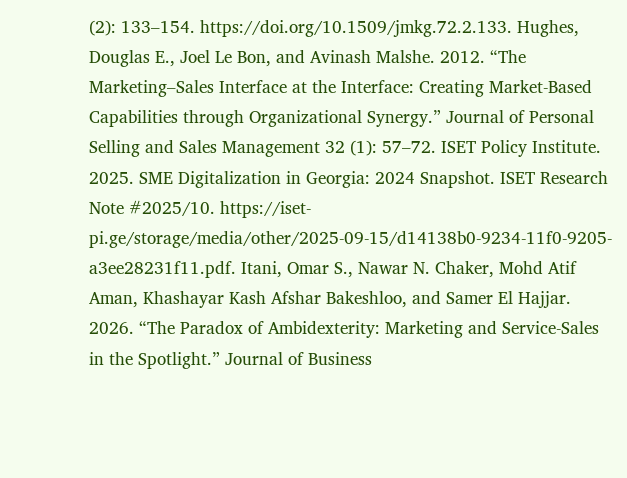(2): 133–154. https://doi.org/10.1509/jmkg.72.2.133. Hughes, Douglas E., Joel Le Bon, and Avinash Malshe. 2012. “The Marketing–Sales Interface at the Interface: Creating Market-Based Capabilities through Organizational Synergy.” Journal of Personal Selling and Sales Management 32 (1): 57–72. ISET Policy Institute. 2025. SME Digitalization in Georgia: 2024 Snapshot. ISET Research Note #2025/10. https://iset-pi.ge/storage/media/other/2025-09-15/d14138b0-9234-11f0-9205-a3ee28231f11.pdf. Itani, Omar S., Nawar N. Chaker, Mohd Atif Aman, Khashayar Kash Afshar Bakeshloo, and Samer El Hajjar. 2026. “The Paradox of Ambidexterity: Marketing and Service-Sales in the Spotlight.” Journal of Business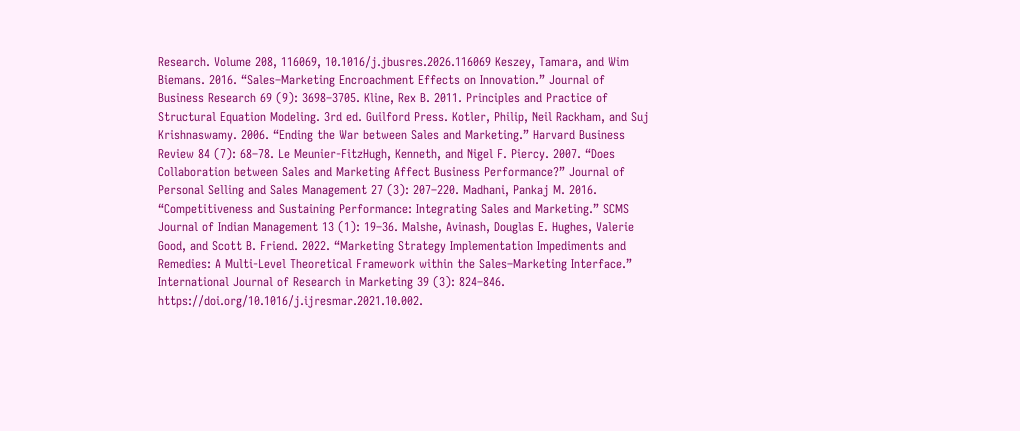Research. Volume 208, 116069, 10.1016/j.jbusres.2026.116069 Keszey, Tamara, and Wim Biemans. 2016. “Sales–Marketing Encroachment Effects on Innovation.” Journal of Business Research 69 (9): 3698–3705. Kline, Rex B. 2011. Principles and Practice of Structural Equation Modeling. 3rd ed. Guilford Press. Kotler, Philip, Neil Rackham, and Suj Krishnaswamy. 2006. “Ending the War between Sales and Marketing.” Harvard Business Review 84 (7): 68–78. Le Meunier-FitzHugh, Kenneth, and Nigel F. Piercy. 2007. “Does Collaboration between Sales and Marketing Affect Business Performance?” Journal of Personal Selling and Sales Management 27 (3): 207–220. Madhani, Pankaj M. 2016. “Competitiveness and Sustaining Performance: Integrating Sales and Marketing.” SCMS Journal of Indian Management 13 (1): 19–36. Malshe, Avinash, Douglas E. Hughes, Valerie Good, and Scott B. Friend. 2022. “Marketing Strategy Implementation Impediments and Remedies: A Multi-Level Theoretical Framework within the Sales–Marketing Interface.” International Journal of Research in Marketing 39 (3): 824–846. https://doi.org/10.1016/j.ijresmar.2021.10.002.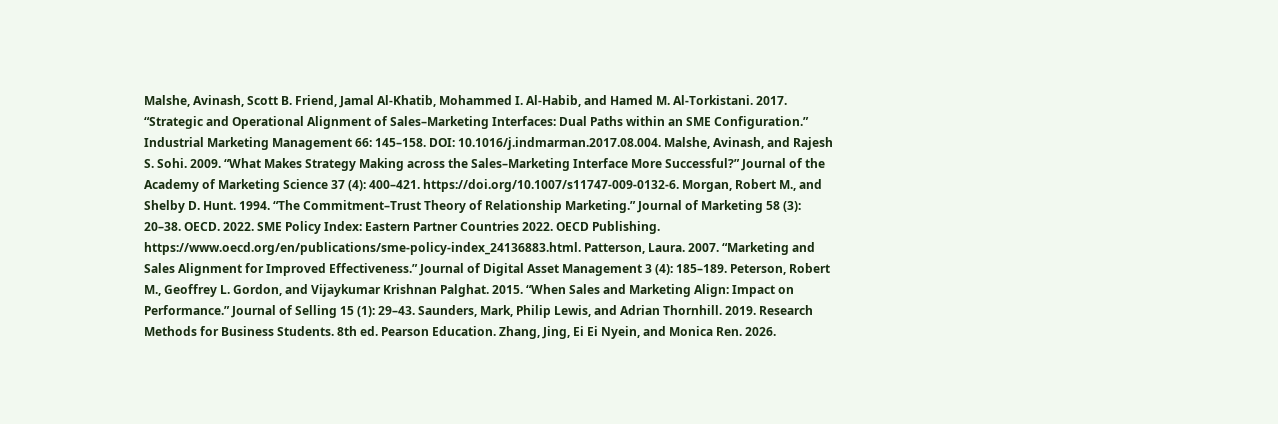Malshe, Avinash, Scott B. Friend, Jamal Al-Khatib, Mohammed I. Al-Habib, and Hamed M. Al-Torkistani. 2017. “Strategic and Operational Alignment of Sales–Marketing Interfaces: Dual Paths within an SME Configuration.” Industrial Marketing Management 66: 145–158. DOI: 10.1016/j.indmarman.2017.08.004. Malshe, Avinash, and Rajesh S. Sohi. 2009. “What Makes Strategy Making across the Sales–Marketing Interface More Successful?” Journal of the Academy of Marketing Science 37 (4): 400–421. https://doi.org/10.1007/s11747-009-0132-6. Morgan, Robert M., and Shelby D. Hunt. 1994. “The Commitment–Trust Theory of Relationship Marketing.” Journal of Marketing 58 (3): 20–38. OECD. 2022. SME Policy Index: Eastern Partner Countries 2022. OECD Publishing. https://www.oecd.org/en/publications/sme-policy-index_24136883.html. Patterson, Laura. 2007. “Marketing and Sales Alignment for Improved Effectiveness.” Journal of Digital Asset Management 3 (4): 185–189. Peterson, Robert M., Geoffrey L. Gordon, and Vijaykumar Krishnan Palghat. 2015. “When Sales and Marketing Align: Impact on Performance.” Journal of Selling 15 (1): 29–43. Saunders, Mark, Philip Lewis, and Adrian Thornhill. 2019. Research Methods for Business Students. 8th ed. Pearson Education. Zhang, Jing, Ei Ei Nyein, and Monica Ren. 2026.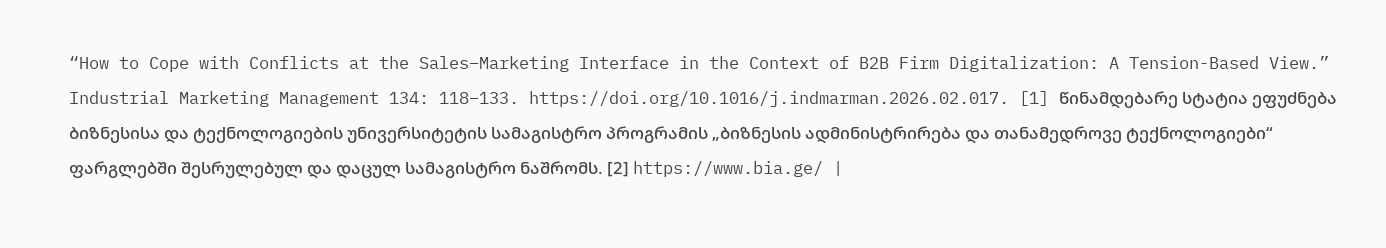“How to Cope with Conflicts at the Sales–Marketing Interface in the Context of B2B Firm Digitalization: A Tension-Based View.” Industrial Marketing Management 134: 118–133. https://doi.org/10.1016/j.indmarman.2026.02.017. [1] წინამდებარე სტატია ეფუძნება ბიზნესისა და ტექნოლოგიების უნივერსიტეტის სამაგისტრო პროგრამის „ბიზნესის ადმინისტრირება და თანამედროვე ტექნოლოგიები“ ფარგლებში შესრულებულ და დაცულ სამაგისტრო ნაშრომს. [2] https://www.bia.ge/ |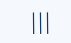|||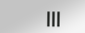|||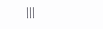|||